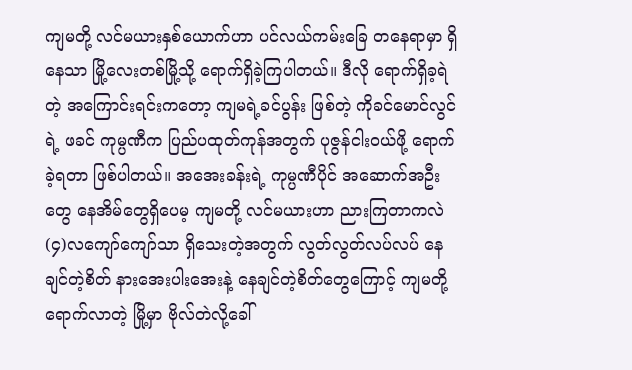ကျမတို့ လင်မယားနှစ်ယောက်ဟာ ပင်လယ်ကမ်းခြေ တနေရာမှာ ရှိနေသာ မြို့လေးတစ်မြို့သို့ ရောက်ရှိခဲ့ကြပါတယ်။ ဒီလို ရောက်ရှိခ့ရဲ တဲ့ အကြောင်းရင်းကတော့ ကျမရဲ့ခင်ပွန်း ဖြစ်တဲ့ ကိုခင်မောင်လွင်ရဲ့ ဖခင် ကုမ္ပဏီက ပြည်ပထုတ်ကုန်အတွက် ပုဇွန်ငါးဝယ်ဖို့ ရောက်ခဲ့ရတာ ဖြစ်ပါတယ်။ အအေးခန်းရဲ့ ကုမ္ပဏီပိုင် အဆောက်အဦးတွေ နေအိမ်တွေရှိပေမ့ ကျမတို့ လင်မယားဟာ ညားကြတာကလဲ (၄)လကျော်ကျော်သာ ရှိသေးတဲ့အတွက် လွတ်လွတ်လပ်လပ် နေချင်တဲ့စိတ် နားအေးပါးအေးနဲ့ နေချင်တဲ့စိတ်တွေကြောင့် ကျမတို့ ရောက်လာတဲ့ မြို့မှာ ဗိုလ်တဲလို့ခေါ်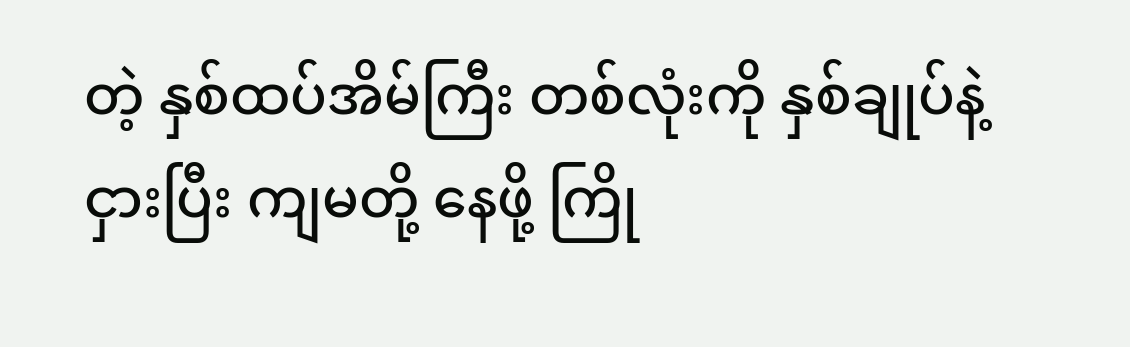တဲ့ နှစ်ထပ်အိမ်ကြီး တစ်လုံးကို နှစ်ချုပ်နဲ့ ငှားပြီး ကျမတို့ နေဖို့ ကြို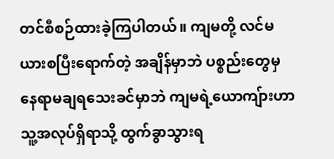တင်စီစဉ်ထားခဲ့ကြပါတယ်။ ကျမတို့ လင်မယားစပြီးရောက်တဲ့ အချိန်မှာဘဲ ပစ္စည်းတွေမှ နေရာမချရသေးခင်မှာဘဲ ကျမရဲ့ယောကျ်ားဟာ သူ့အလုပ်ရှိရာသို့ ထွက်ခွာသွားရ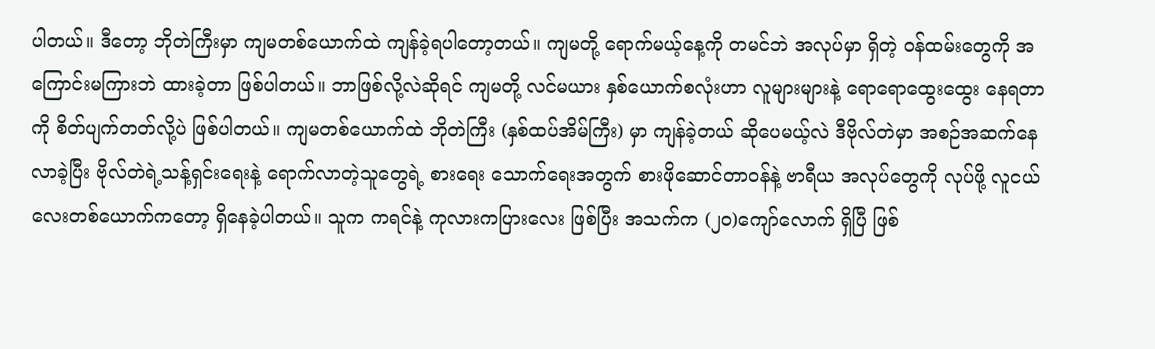ပါတယ်။ ဒီတော့ ဘိုတဲကြီးမှာ ကျမတစ်ယောက်ထဲ ကျန်ခဲ့ရပါတော့တယ်။ ကျမတို့ ရောက်မယ့်နေ့ကို တမင်ဘဲ အလုပ်မှာ ရှိတဲ့ ဝန်ထမ်းတွေကို အကြောင်းမကြားဘဲ ထားခဲ့တာ ဖြစ်ပါတယ်။ ဘာဖြစ်လို့လဲဆိုရင် ကျမတို့ လင်မယား နှစ်ယောက်စလုံးဟာ လူများများနဲ့ ရောရောထွေးထွေး နေရတာကို စိတ်ပျက်တတ်လို့ပဲ ဖြစ်ပါတယ်။ ကျမတစ်ယောက်ထဲ ဘိုတဲကြီး (နှစ်ထပ်အိမ်ကြီး) မှာ ကျန်ခဲ့တယ် ဆိုပေမယ့်လဲ ဒီဗိုလ်တဲမှာ အစဉ်အဆက်နေ လာခဲ့ပြီး ဗိုလ်တဲရဲ့သန့်ရှင်းရေးနဲ့ ရောက်လာတဲ့သူတွေရဲ့ စားရေး သောက်ရေးအတွက် စားဖိုဆောင်တာဝန်နဲ့ ဗာရီယ အလုပ်တွေကို လုပ်ဖို့ လူငယ်လေးတစ်ယောက်ကတော့ ရှိနေခဲ့ပါတယ်။ သူက ကရင်နဲ့ ကုလားကပြားလေး ဖြစ်ပြီး အသက်က (၂၀)ကျော်လောက် ရှိပြီ ဖြစ်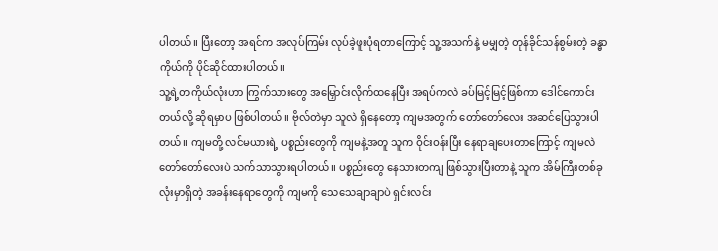ပါတယ်။ ပြီးတော့ အရင်က အလုပ်ကြမ်း လုပ်ခဲ့ဖူးပုံရတာကြောင့် သူ့အသက်နဲ့ မမျှတဲ့ တုန်ခိုင်သန်စွမ်းတဲ့ ခန္ဓာကိုယ်ကို ပိုင်ဆိုင်ထားပါတယ်။
သူ့ရဲ့တကိုယ်လုံးဟာ ကြွက်သားတွေ အမြှောင်းလိုက်ထနေပြီး အရပ်ကလဲ ခပ်မြင့်မြင့်ဖြစ်ကာ ဒေါင်ကောင်းတယ်လို့ ဆိုရမှာပ ဖြစ်ပါတယ်။ ဗိုလ်တဲမှာ သူလဲ ရှိနေတော့ ကျမအတွက် တော်တော်လေး အဆင်ပြေသွားပါတယ်။ ကျမတို့ လင်မယားရဲ့ ပစ္စည်းတွေကို ကျမနဲ့အတူ သူက ဝိုင်းဝန်းပြီး နေရာချပေးတာကြောင့် ကျမလဲ တော်တော်လေးပဲ သက်သာသွားရပါတယ်။ ပစ္စည်းတွေ နေသားတကျ ဖြစ်သွားပြီးတာနဲ့ သူက အိမ်ကြီးတစ်ခုလုံးမှာရှိတဲ့ အခန်းနေရာတွေကို ကျမကို သေသေချာချာပဲ ရှင်းလင်း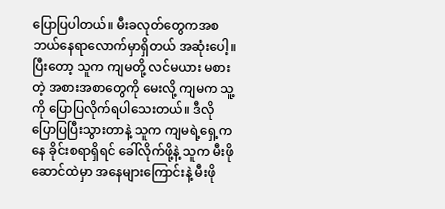ပြောပြပါတယ်။ မီးခလုတ်တွေကအစ ဘယ်နေရာလောက်မှာရှိတယ် အဆုံးပေါ့။ ပြီးတော့ သူက ကျမတို့ လင်မယား မစားတဲ့ အစားအစာတွေကို မေးလို့ ကျမက သူ့ကို ပြောပြလိုက်ရပါသေးတယ်။ ဒီလိုပြောပြပြီးသွားတာနဲ့ သူက ကျမရဲ့ရှေ့ကနေ ခိုင်းစရာရှိရင် ခေါ်လိုက်ဖို့နဲ့ သူက မီးဖိုဆောင်ထဲမှာ အနေများကြောင်းနဲ့ မီးဖို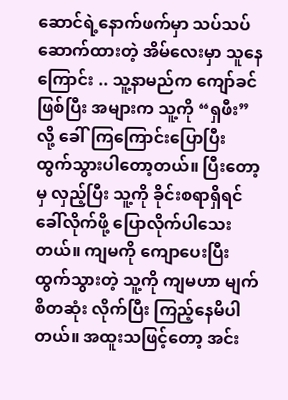ဆောင်ရဲ့နောက်ဖက်မှာ သပ်သပ်ဆောက်ထားတဲ့ အိမ်လေးမှာ သူနေကြောင်း .. သူ့နာမည်က ကျော်ခင်ဖြစ်ပြီး အများက သူ့ကို “ရှဖီး” လို့ ခေါ်ကြကြောင်းပြောပြီး ထွက်သွားပါတော့တယ်။ ပြီးတော့မှ လှည့်ပြီး သူ့ကို ခိုင်းစရာရှိရင် ခေါ်လိုက်ဖို့ ပြောလိုက်ပါသေးတယ်။ ကျမကို ကျောပေးပြီး ထွက်သွားတဲ့ သူ့ကို ကျမဟာ မျက်စိတဆုံး လိုက်ပြီး ကြည့်နေမိပါတယ်။ အထူးသဖြင့်တော့ အင်း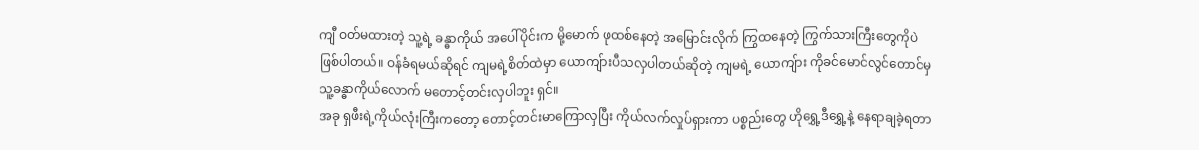ကျီ ဝတ်မထားတဲ့ သူ့ရဲ့ ခန္ဓာကိုယ် အပေါ်ပိုင်းက မို့မောက် ဖုထစ်နေတဲ့ အမြောင်းလိုက် ကြွထနေတဲ့ ကြွက်သားကြီးတွေကိုပဲ ဖြစ်ပါတယ်။ ဝန်ခံရမယ်ဆိုရင် ကျမရဲ့စိတ်ထဲမှာ ယောကျ်ားပီသလှပါတယ်ဆိုတဲ့ ကျမရဲ့ ယောကျ်ား ကိုခင်မောင်လွင်တောင်မှ သူ့ခန္ဓာကိုယ်လောက် မတောင့်တင်းလှပါဘူး ရှင်။
အခု ရှဖီးရဲ့ကိုယ်လုံးကြီးကတော့ တောင့်တင်းမာကြောလှပြီး ကိုယ်လက်လှုပ်ရှားကာ ပစ္စည်းတွေ ဟိုရွှေ့ဒီရွှေ့နဲ့ နေရာချခဲ့ရတာ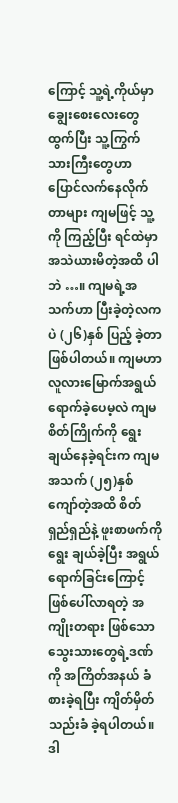ကြောင့် သူ့ရဲ့ကိုယ်မှာ ချွေးစေးလေးတွေထွက်ပြီး သူ့ကြွက်သားကြီးတွေဟာ ပြောင်လက်နေလိုက်တာများ ကျမဖြင့် သူ့ကို ကြည့်ပြီး ရင်ထဲမှာ အသဲယားမိတဲ့အထိ ပါဘဲ …။ ကျမရဲ့အသက်ဟာ ပြီးခဲ့တဲ့လကပဲ (၂၆)နှစ် ပြည့် ခဲ့တာ ဖြစ်ပါတယ်။ ကျမဟာ လူလားမြောက်အရွယ် ရောက်ခဲ့ပေမ့လဲ ကျမစိတ်ကြိုက်ကို ရွေးချယ်နေခဲ့ရင်းက ကျမအသက် (၂၅)နှစ်ကျော်တဲ့အထိ စိတ်ရှည်ရှည်နဲ့ ဖူးစာဖက်ကို ရွေး ချယ်ခဲ့ပြီး အရွယ်ရောက်ခြင်းကြောင့် ဖြစ်ပေါ်လာရတဲ့ အကျိုးတရား ဖြစ်သော သွေးသားတွေရဲ့ဒဏ်ကို အကြိတ်အနယ် ခံစားခဲ့ရပြီး ကျိတ်မှိတ်သည်းခံ ခဲ့ရပါတယ်။ ဒါ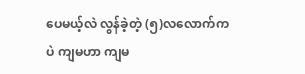ပေမယ့်လဲ လွန်ခဲ့တဲ့ (၅)လလောက်ကပဲ ကျမဟာ ကျမ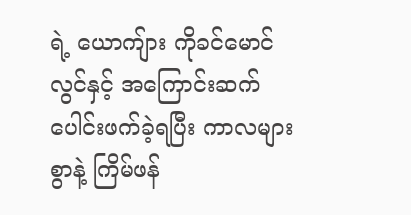ရဲ့ ယောကျ်ား ကိုခင်မောင်လွင်နှင့် အကြောင်းဆက် ပေါင်းဖက်ခဲ့ရပြီး ကာလများစွာနဲ့ ကြိမ်ဖန်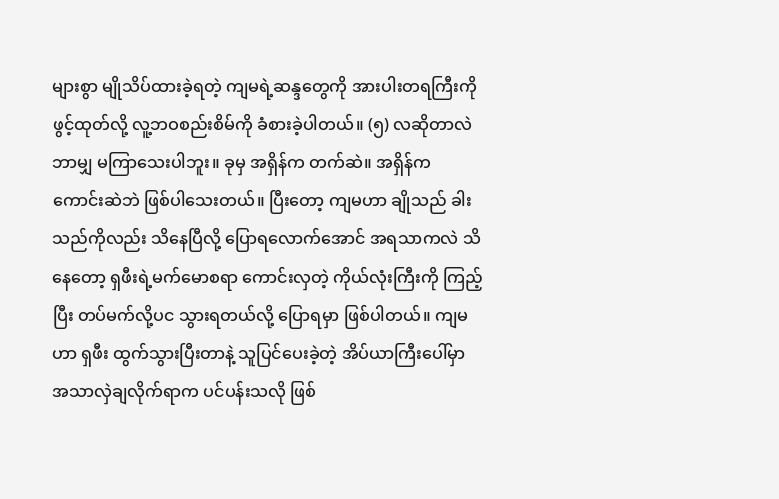များစွာ မျိုသိပ်ထားခဲ့ရတဲ့ ကျမရဲ့ဆန္ဒတွေကို အားပါးတရကြီးကို ဖွင့်ထုတ်လို့ လူ့ဘဝစည်းစိမ်ကို ခံစားခဲ့ပါတယ်။ (၅) လဆိုတာလဲ ဘာမျှ မကြာသေးပါဘူး။ ခုမှ အရှိန်က တက်ဆဲ။ အရှိန်က ကောင်းဆဲဘဲ ဖြစ်ပါသေးတယ်။ ပြီးတော့ ကျမဟာ ချိုသည် ခါးသည်ကိုလည်း သိနေပြီလို့ ပြောရလောက်အောင် အရသာကလဲ သိနေတော့ ရှဖီးရဲ့မက်မောစရာ ကောင်းလှတဲ့ ကိုယ်လုံးကြီးကို ကြည့်ပြီး တပ်မက်လို့ပင သွားရတယ်လို့ ပြောရမှာ ဖြစ်ပါတယ်။ ကျမဟာ ရှဖီး ထွက်သွားပြီးတာနဲ့ သူပြင်ပေးခဲ့တဲ့ အိပ်ယာကြီးပေါ်မှာ အသာလှဲချလိုက်ရာက ပင်ပန်းသလို ဖြစ်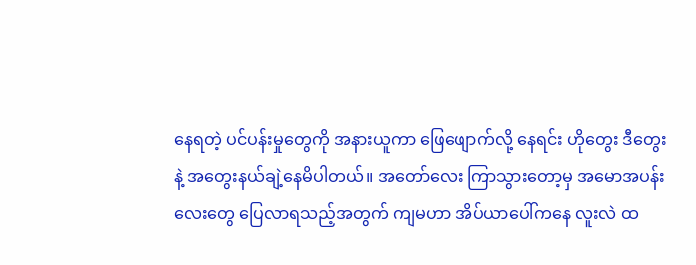နေရတဲ့ ပင်ပန်းမှုတွေကို အနားယူကာ ဖြေဖျောက်လို့ နေရင်း ဟိုတွေး ဒီတွေးနဲ့ အတွေးနယ်ချဲ့နေမိပါတယ်။ အတော်လေး ကြာသွားတော့မှ အမောအပန်းလေးတွေ ပြေလာရသည့်အတွက် ကျမဟာ အိပ်ယာပေါ်ကနေ လူးလဲ ထ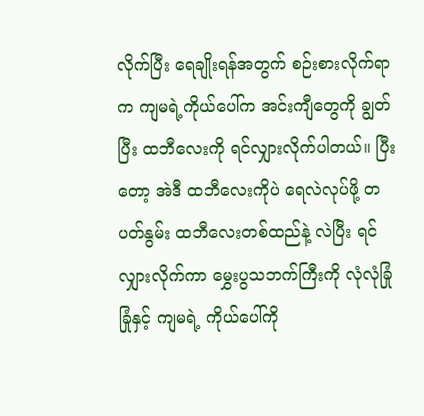လိုက်ပြီး ရေချိုးရန်အတွက် စဉ်းစားလိုက်ရာက ကျမရဲ့ကိုယ်ပေါ်က အင်းကျီတွေကို ချွတ်ပြီး ထဘီလေးကို ရင်လျှားလိုက်ပါတယ်။ ပြီးတော့ အဲဒီ ထဘီလေးကိုပဲ ရေလဲလုပ်ဖို့ တပတ်နွမ်း ထဘီလေးတစ်ထည်နဲ့ လဲပြီး ရင်လျှားလိုက်ကာ မွှေးပွသဘက်ကြီးကို လုံလုံခြုံခြုံနှင့် ကျမရဲ့ ကိုယ်ပေါ်ကို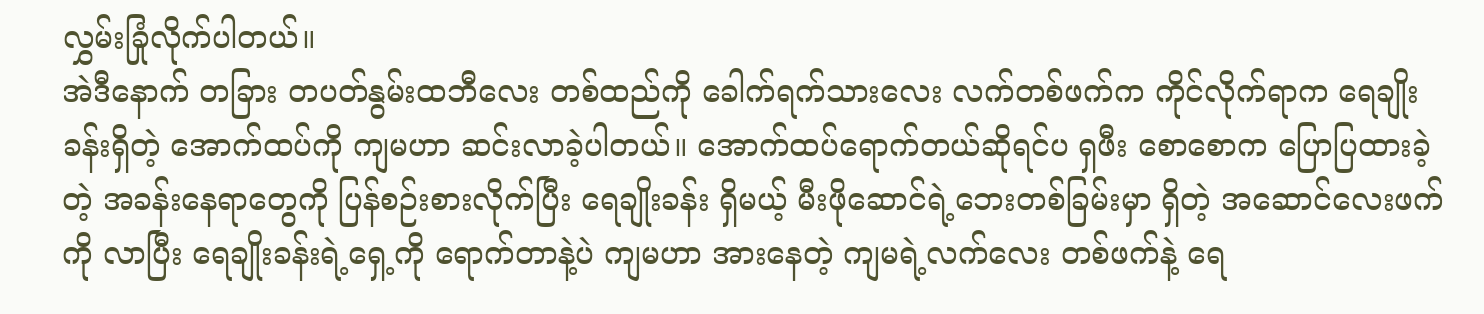လွှမ်းခြုံလိုက်ပါတယ်။
အဲဒီနောက် တခြား တပတ်နွမ်းထဘီလေး တစ်ထည်ကို ခေါက်ရက်သားလေး လက်တစ်ဖက်က ကိုင်လိုက်ရာက ရေချိုးခန်းရှိတဲ့ အောက်ထပ်ကို ကျမဟာ ဆင်းလာခဲ့ပါတယ်။ အောက်ထပ်ရောက်တယ်ဆိုရင်ပ ရှဖီး စောစောက ပြောပြထားခဲ့တဲ့ အခန်းနေရာတွေကို ပြန်စဉ်းစားလိုက်ပြီး ရေချိုးခန်း ရှိမယ့် မီးဖိုဆောင်ရဲ့ဘေးတစ်ခြမ်းမှာ ရှိတဲ့ အဆောင်လေးဖက်ကို လာပြီး ရေချိုးခန်းရဲ့ရှေ့ကို ရောက်တာနဲ့ပဲ ကျမဟာ အားနေတဲ့ ကျမရဲ့လက်လေး တစ်ဖက်နဲ့ ရေ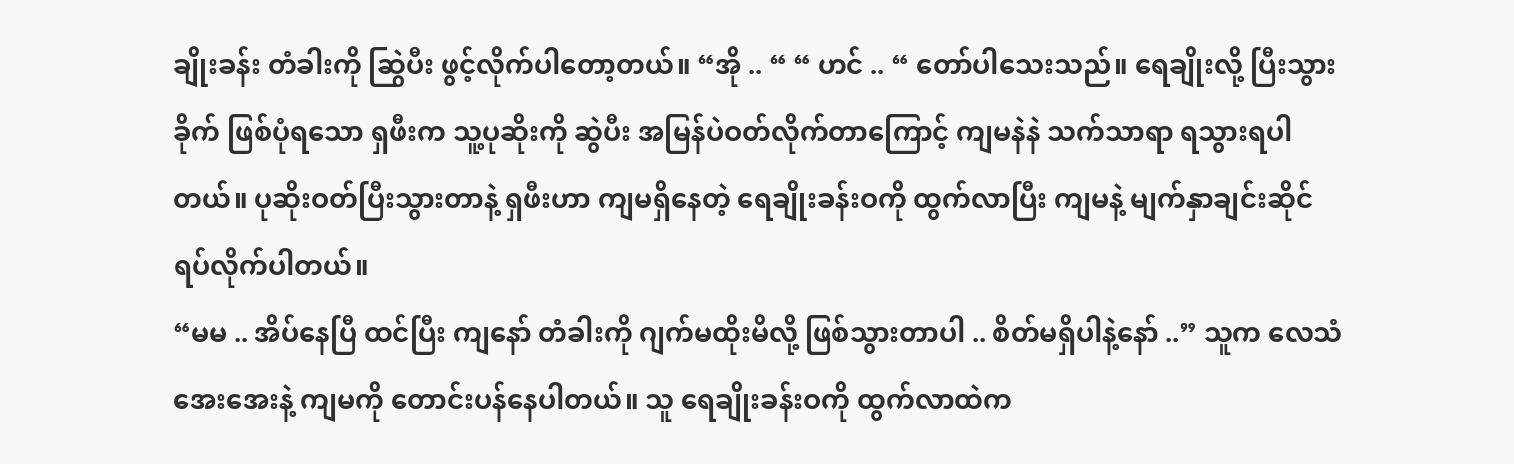ချိုးခန်း တံခါးကို ဆြွဲပီး ဖွင့်လိုက်ပါတော့တယ်။ “အို .. “ “ ဟင် .. “ တော်ပါသေးသည်။ ရေချိုးလို့ ပြီးသွားခိုက် ဖြစ်ပုံရသော ရှဖီးက သူ့ပုဆိုးကို ဆွဲပီး အမြန်ပဲဝတ်လိုက်တာကြောင့် ကျမနဲနဲ သက်သာရာ ရသွားရပါတယ်။ ပုဆိုးဝတ်ပြီးသွားတာနဲ့ ရှဖီးဟာ ကျမရှိနေတဲ့ ရေချိုးခန်းဝကို ထွက်လာပြီး ကျမနဲ့ မျက်နှာချင်းဆိုင် ရပ်လိုက်ပါတယ်။
“မမ .. အိပ်နေပြီ ထင်ပြီး ကျနော် တံခါးကို ဂျက်မထိုးမိလို့ ဖြစ်သွားတာပါ .. စိတ်မရှိပါနဲ့နော် ..” သူက လေသံအေးအေးနဲ့ ကျမကို တောင်းပန်နေပါတယ်။ သူ ရေချိုးခန်းဝကို ထွက်လာထဲက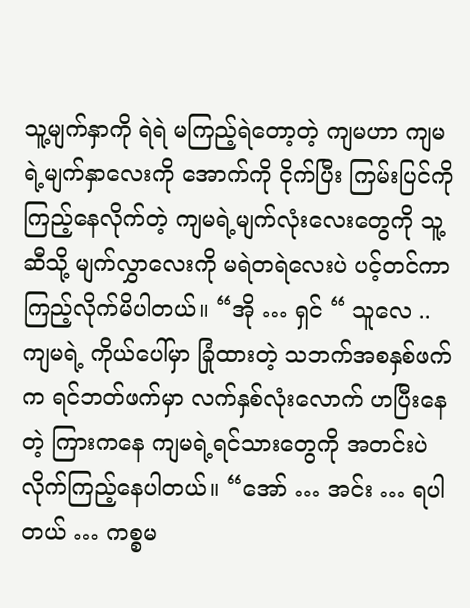သူ့မျက်နှာကို ရဲရဲ မကြည့်ရဲတော့တဲ့ ကျမဟာ ကျမရဲ့မျက်နှာလေးကို အောက်ကို ငိုက်ပြီး ကြမ်းပြင်ကို ကြည့်နေလိုက်တဲ့ ကျမရဲ့မျက်လုံးလေးတွေကို သူ့ဆီသို့ မျက်လွှာလေးကို မရဲတရဲလေးပဲ ပင့်တင်ကာ ကြည့်လိုက်မိပါတယ်။ “အို … ရှင် “ သူလေ .. ကျမရဲ့ ကိုယ်ပေါ်မှာ ခြုံထားတဲ့ သဘက်အစနှစ်ဖက်က ရင်ဘတ်ဖက်မှာ လက်နှစ်လုံးလောက် ဟပြီးနေတဲ့ ကြားကနေ ကျမရဲ့ရင်သားတွေကို အတင်းပဲ လိုက်ကြည့်နေပါတယ်။ “အော် … အင်း … ရပါတယ် … ကစ္စမ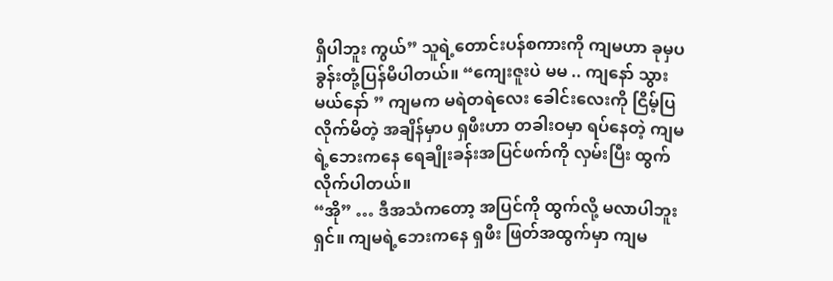ရှိပါဘူး ကွယ်” သူရဲ့တောင်းပန်စကားကို ကျမဟာ ခုမှပ ခွန်းတုံ့ပြန်မိပါတယ်။ “ကျေးဇူးပဲ မမ .. ကျနော် သွားမယ်နော် ” ကျမက မရဲတရဲလေး ခေါင်းလေးကို ငြိမ့်ပြလိုက်မိတဲ့ အချိန်မှာပ ရှဖီးဟာ တခါးဝမှာ ရပ်နေတဲ့ ကျမရဲ့ဘေးကနေ ရေချိုးခန်းအပြင်ဖက်ကို လှမ်းပြီး ထွက်လိုက်ပါတယ်။
“အို” … ဒီအသံကတော့ အပြင်ကို ထွက်လို့ မလာပါဘူးရှင်။ ကျမရဲ့ဘေးကနေ ရှဖီး ဖြတ်အထွက်မှာ ကျမ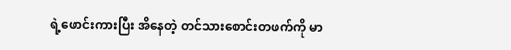ရဲ့ဖောင်းကားပြီး အိနေတဲ့ တင်သားစောင်းတဖက်ကို မာ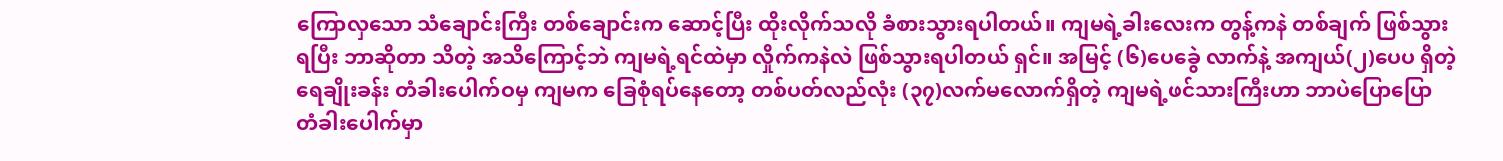ကြောလှသော သံချောင်းကြီး တစ်ချောင်းက ဆောင့်ပြီး ထိုးလိုက်သလို ခံစားသွားရပါတယ်။ ကျမရဲ့ခါးလေးက တွန့်ကနဲ တစ်ချက် ဖြစ်သွားရပြီး ဘာဆိုတာ သိတဲ့ အသိကြောင့်ဘဲ ကျမရဲ့ရင်ထဲမှာ လှိုက်ကနဲလဲ ဖြစ်သွားရပါတယ် ရှင်။ အမြင့် (၆)ပေခွေဲ လာက်နဲ့ အကျယ်(၂)ပေပ ရှိတဲ့ ရေချိုးခန်း တံခါးပေါက်ဝမှ ကျမက ခြေစုံရပ်နေတော့ တစ်ပတ်လည်လုံး (၃၇)လက်မလောက်ရှိတဲ့ ကျမရဲ့ဖင်သားကြီးဟာ ဘာပဲပြောပြော တံခါးပေါက်မှာ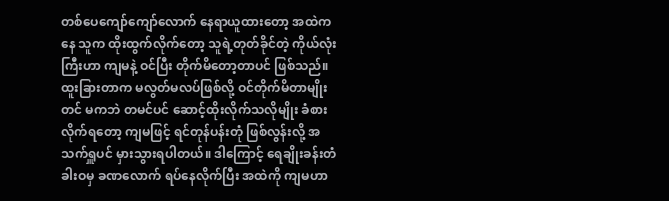တစ်ပေကျော်ကျော်လောက် နေရာယူထားတော့ အထဲကနေ သူက ထိုးထွက်လိုက်တော့ သူရဲ့တုတ်ခိုင်တဲ့ ကိုယ်လုံးကြီးဟာ ကျမနဲ့ ဝင်ပြီး တိုက်မိတော့တာပင် ဖြစ်သည်။ ထူးခြားတာက မလွတ်မလပ်ဖြစ်လို့ ဝင်တိုက်မိတာမျိုးတင် မကဘဲ တမင်ပင် ဆောင့်ထိုးလိုက်သလိုမျိုး ခံစားလိုက်ရတော့ ကျမဖြင့် ရင်တုန်ပန်းတုံ ဖြစ်လွန်းလို့ အသက်ရှူပင် မှားသွားရပါတယ်။ ဒါကြောင့် ရေချိုးခန်းတံခါးဝမှ ခဏလောက် ရပ်နေလိုက်ပြီး အထဲကို ကျမဟာ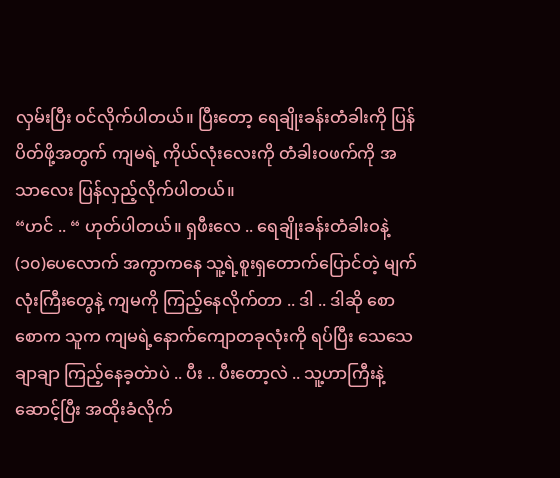လှမ်းပြီး ဝင်လိုက်ပါတယ်။ ပြီးတော့ ရေချိုးခန်းတံခါးကို ပြန်ပိတ်ဖို့အတွက် ကျမရဲ့ ကိုယ်လုံးလေးကို တံခါးဝဖက်ကို အသာလေး ပြန်လှည့်လိုက်ပါတယ်။
“ဟင် .. “ ဟုတ်ပါတယ်။ ရှဖီးလေ .. ရေချိုးခန်းတံခါးဝနဲ့ (၁၀)ပေလောက် အကွာကနေ သူ့ရဲ့စူးရှတောက်ပြောင်တဲ့ မျက်လုံးကြီးတွေနဲ့ ကျမကို ကြည့်နေလိုက်တာ .. ဒါ .. ဒါဆို စောစောက သူက ကျမရဲ့နောက်ကျောတခုလုံးကို ရပ်ပြီး သေသေချာချာ ကြည့်နေခ့တဲာပဲ .. ပီး .. ပီးတော့လဲ .. သူ့ဟာကြီးနဲ့ ဆောင့်ပြီး အထိုးခံလိုက်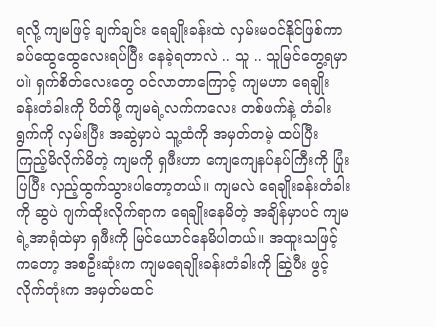ရလို့ ကျမဖြင့် ချက်ချင်း ရေချိုးခန်းထဲ လှမ်းမဝင်နိုင်ဖြစ်ကာ ခပ်ထွေထွေလေးရပ်ပြီး နေခဲ့ရတာလဲ .. သူ .. သူမြင်တွေ့ရမှာပ။ဲ ရှက်စိတ်လေးတွေ ဝင်လာတာကြောင့် ကျမဟာ ရေချိုးခန်းတံခါးကို ပိတ်ဖို့ ကျမရဲ့လက်ကလေး တစ်ဖက်နဲ့ တံခါးရွက်ကို လှမ်းပြီး အဆွဲမှာပဲ သူ့ထံကို အမှတ်တမဲ့ ထပ်ပြီး ကြည့်မိလိုက်မိတဲ့ ကျမကို ရှဖီးဟာ ကျေကျေနပ်နပ်ကြီးကို ပြုံးပြပြီး လှည့်ထွက်သွားပါတော့တယ်။ ကျမလဲ ရေချိုးခန်းတံခါးကို ဆွပဲ ဂျက်ထိုးလိုက်ရာက ရေချိုးနေမိတဲ့ အချိန်မှာပင် ကျမရဲ့အာရုံထဲမှာ ရှဖီးကို မြင်ယောင်နေမိပါတယ်။ အထူးသဖြင့်ကတော့ အစဦးဆုံးက ကျမရေချိုးခန်းတံခါးကို ဆြွဲပီး ဖွင့်လိုက်တုံးက အမှတ်မထင်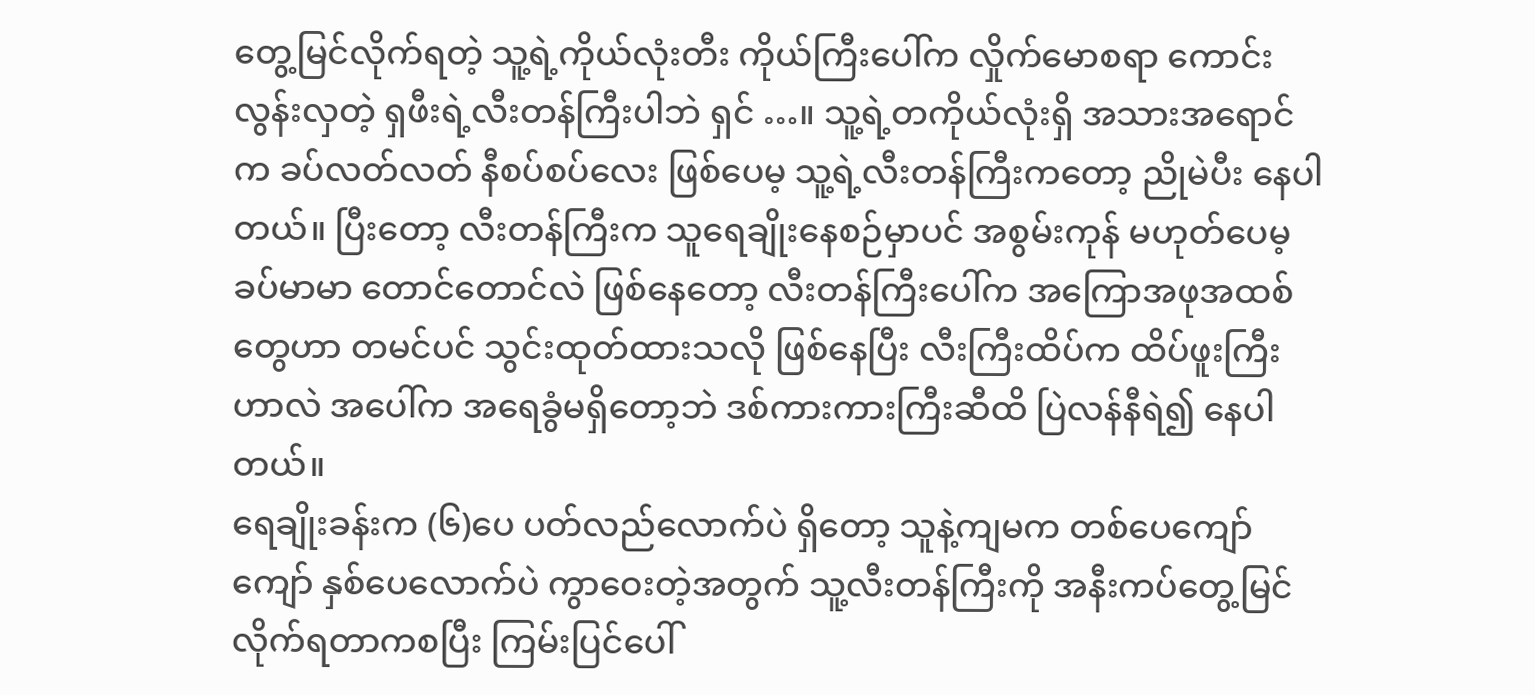တွေ့မြင်လိုက်ရတဲ့ သူ့ရဲ့ကိုယ်လုံးတီး ကိုယ်ကြီးပေါ်က လှိုက်မောစရာ ကောင်းလွန်းလှတဲ့ ရှဖီးရဲ့လီးတန်ကြီးပါဘဲ ရှင် …။ သူ့ရဲ့တကိုယ်လုံးရှိ အသားအရောင်က ခပ်လတ်လတ် နီစပ်စပ်လေး ဖြစ်ပေမ့ သူ့ရဲ့လီးတန်ကြီးကတော့ ညိုမဲပီး နေပါတယ်။ ပြီးတော့ လီးတန်ကြီးက သူရေချိုးနေစဉ်မှာပင် အစွမ်းကုန် မဟုတ်ပေမ့ ခပ်မာမာ တောင်တောင်လဲ ဖြစ်နေတော့ လီးတန်ကြီးပေါ်က အကြောအဖုအထစ်တွေဟာ တမင်ပင် သွင်းထုတ်ထားသလို ဖြစ်နေပြီး လီးကြီးထိပ်က ထိပ်ဖူးကြီးဟာလဲ အပေါ်က အရေခွံမရှိတော့ဘဲ ဒစ်ကားကားကြီးဆီထိ ပြဲလန်နီရဲ၍ နေပါတယ်။
ရေချိုးခန်းက (၆)ပေ ပတ်လည်လောက်ပဲ ရှိတော့ သူနဲ့ကျမက တစ်ပေကျော်ကျော် နှစ်ပေလောက်ပဲ ကွာဝေးတဲ့အတွက် သူ့လီးတန်ကြီးကို အနီးကပ်တွေ့မြင် လိုက်ရတာကစပြီး ကြမ်းပြင်ပေါ်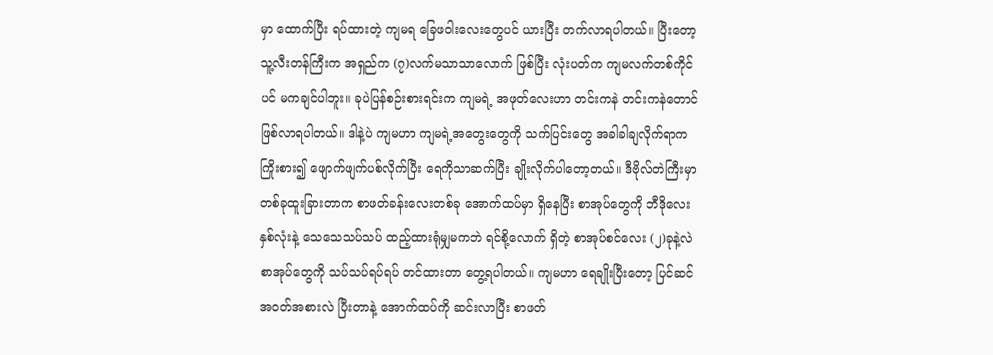မှာ ထောက်ပြီး ရပ်ထားတဲ့ ကျမရ ခြေဖဝါးလေးတွေပင် ယားပြီး တက်လာရပါတယ်။ ပြီးတော့ သူ့လီးတန်ကြီးက အရှည်က (၇)လက်မသာသာလောက် ဖြစ်ပြီး လုံးပတ်က ကျမလက်တစ်ကိုင်ပင် မကချင်ပါဘူး။ ခုပဲပြန်စဉ်းစားရင်းက ကျမရဲ့ အဖုတ်လေးဟာ တင်းကနဲ တင်းကနဲတောင် ဖြစ်လာရပါတယ်။ ဒါနဲ့ပဲ ကျမဟာ ကျမရဲ့အတွေးတွေကို သက်ပြင်းတွေ အခါခါချလိုက်ရာက ကြိုးစား၍ ဖျောက်ဖျက်ပစ်လိုက်ပြီး ရေကိုသာဆက်ပြီး ချိုးလိုက်ပါတော့တယ်။ ဒီဗိုလ်တဲကြီးမှာ တစ်ခုထူးခြားတာက စာဖတ်ခန်းလေးတစ်ခု အောက်ထပ်မှာ ရှိနေပြီး စာအုပ်တွေကို ဘီဒိုလေးနှစ်လုံးနဲ့ သေသေသပ်သပ် ထည့်ထားရုံမျှမကဘဲ ရင်စို့လောက် ရှိတဲ့ စာအုပ်စင်လေး (၂)ခုနဲ့လဲ စာအုပ်တွေကို သပ်သပ်ရပ်ရပ် တင်ထားတာ တွေ့ရပါတယ်။ ကျမဟာ ရေချိုးပြီးတော့ ပြင်ဆင် အဝတ်အစားလဲ ပြီးတာနဲ့ အောက်ထပ်ကို ဆင်းလာပြီး စာဖတ်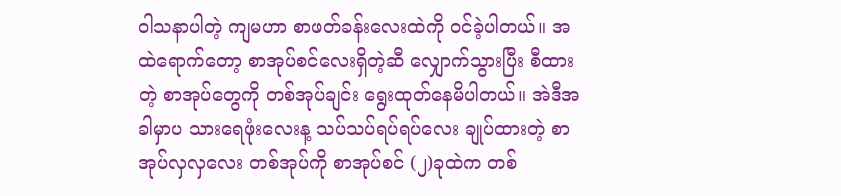ဝါသနာပါတဲ့ ကျမဟာ စာဖတ်ခန်းလေးထဲကို ဝင်ခဲ့ပါတယ်။ အထဲရောက်တော့ စာအုပ်စင်လေးရှိတဲ့ဆီ လျှောက်သွားပြီး စီထားတဲ့ စာအုပ်တွေကို တစ်အုပ်ချင်း ရွေးထုတ်နေမိပါတယ်။ အဲဒီအခါမှာပ သားရေဖုံးလေးန့ သပ်သပ်ရပ်ရပ်လေး ချုပ်ထားတဲ့ စာအုပ်လှလှလေး တစ်အုပ်ကို စာအုပ်စင် (၂)ခုထဲက တစ်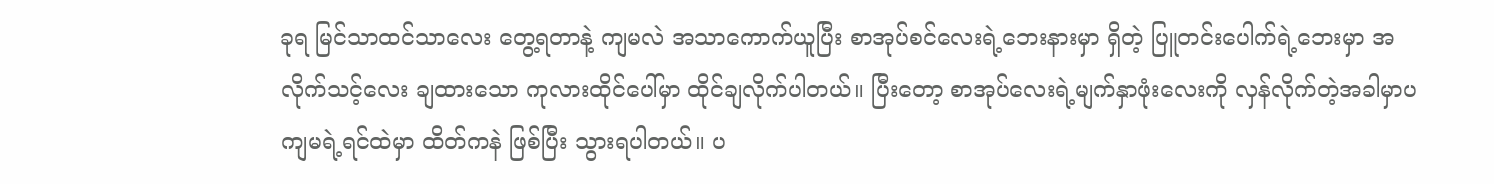ခုရ မြင်သာထင်သာလေး တွေ့ရတာနဲ့ ကျမလဲ အသာကောက်ယူပြီး စာအုပ်စင်လေးရဲ့ဘေးနားမှာ ရှိတဲ့ ပြူတင်းပေါက်ရဲ့ဘေးမှာ အလိုက်သင့်လေး ချထားသော ကုလားထိုင်ပေါ်မှာ ထိုင်ချလိုက်ပါတယ်။ ပြီးတော့ စာအုပ်လေးရဲ့မျက်နှာဖုံးလေးကို လှန်လိုက်တဲ့အခါမှာပ ကျမရဲ့ရင်ထဲမှာ ထိတ်ကနဲ ဖြစ်ပြီး သွားရပါတယ်။ ပ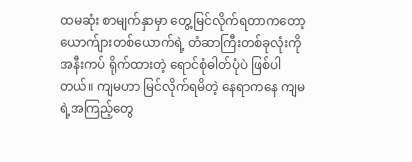ထမဆုံး စာမျက်နှာမှာ တွေ့မြင်လိုက်ရတာကတော့ ယောက်ျားတစ်ယောက်ရဲ့ တံဆာကြီးတစ်ခုလုံးကို အနီးကပ် ရိုက်ထားတဲ့ ရောင်စုံဓါတ်ပုံပဲ ဖြစ်ပါတယ်။ ကျမဟာ မြင်လိုက်ရမိတဲ့ နေရာကနေ ကျမရဲ့အကြည့်တွေ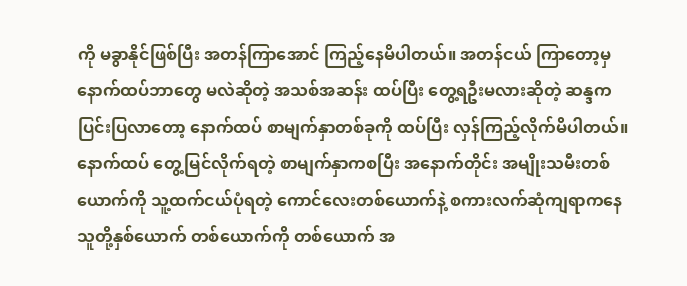ကို မခွာနိုင်ဖြစ်ပြီး အတန်ကြာအောင် ကြည့်နေမိပါတယ်။ အတန်ငယ် ကြာတော့မှ နောက်ထပ်ဘာတွေ မလဲဆိုတဲ့ အသစ်အဆန်း ထပ်ပြီး တွေ့ရဦးမလားဆိုတဲ့ ဆန္ဒက ပြင်းပြလာတော့ နောက်ထပ် စာမျက်နှာတစ်ခုကို ထပ်ပြီး လှန်ကြည့်လိုက်မိပါတယ်။
နောက်ထပ် တွေ့မြင်လိုက်ရတဲ့ စာမျက်နှာကစပြီး အနောက်တိုင်း အမျိုးသမီးတစ်ယောက်ကို သူ့ထက်ငယ်ပုံရတဲ့ ကောင်လေးတစ်ယောက်နဲ့ စကားလက်ဆုံကျရာကနေ သူတို့နှစ်ယောက် တစ်ယောက်ကို တစ်ယောက် အ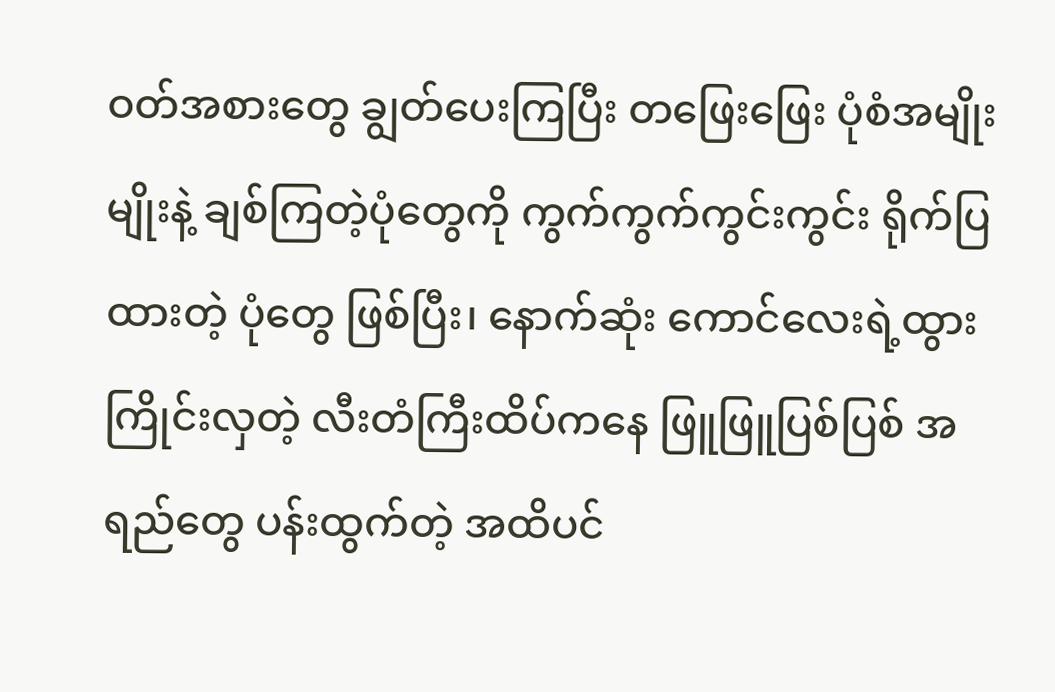ဝတ်အစားတွေ ချွတ်ပေးကြပြီး တဖြေးဖြေး ပုံစံအမျိုးမျိုးနဲ့ ချစ်ကြတဲ့ပုံတွေကို ကွက်ကွက်ကွင်းကွင်း ရိုက်ပြထားတဲ့ ပုံတွေ ဖြစ်ပြီး၊ နောက်ဆုံး ကောင်လေးရဲ့ထွားကြိုင်းလှတဲ့ လီးတံကြီးထိပ်ကနေ ဖြူဖြူပြစ်ပြစ် အရည်တွေ ပန်းထွက်တဲ့ အထိပင်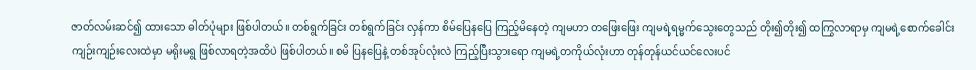ဇာတ်လမ်းဆင်၍ ထားသော ဓါတ်ပုံများ ဖြစ်ပါတယ်။ တစ်ရွက်ခြင်း တစ်ရွက်ခြင်း လှန်ကာ စိမ်ပြေနပြေ ကြည့်မိနေတဲ့ ကျမဟာ တဖြေးဖြေး ကျမရဲ့ရမ္မက်သွေးတွေသည် တိုး၍တိုး၍ ထကြွလာရာမှ ကျမရဲ့စောက်ခေါင်း ကျဉ်းကျဉ်းလေးထဲမှာ မရိုးမရွ ဖြစ်လာရတဲ့အထိပဲ ဖြစ်ပါတယ်။ စမိ ပြနပြေနဲ့ တစ်အုပ်လုံးလဲ ကြည့်ပြီးသွားရော ကျမရဲ့တကိုယ်လုံးဟာ တုန်တုန်ယင်ယင်လေးပင်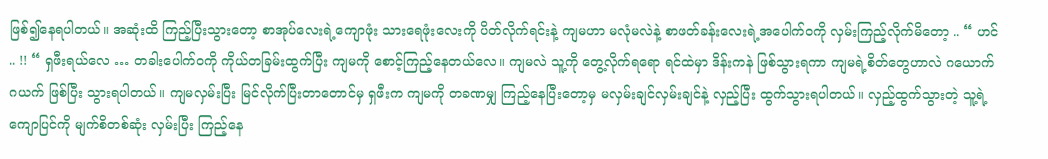ဖြစ်၍နေရပါတယ်။ အဆုံးထိ ကြည့်ပြီးသွားတော့ စာအုပ်လေးရဲ့ကျောဖုံး သားရေဖုံးလေးကို ပိတ်လိုက်ရင်းနဲ့ ကျမဟာ မလုံမလဲနဲ့ စာဖတ်ခန်းလေးရဲ့အပေါက်ဝကို လှမ်းကြည့်လိုက်မိတော့ .. “ ဟင် .. !! “ ရှဖီးရယ်လေ … တခါးပေါက်ဝကို ကိုယ်တခြမ်းထွက်ပြီး ကျမကို စောင့်ကြည့်နေတယ်လေ။ ကျမလဲ သူ့ကို တွေ့လိုက်ရရော ရင်ထဲမှာ ဒိန်းကနဲ ဖြစ်သွားရကာ ကျမရဲ့စိတ်တွေဟာလဲ ဂယောက်ဂယက် ဖြစ်ပြီး သွားရပါတယ်။ ကျမလှမ်းပြီး မြင်လိုက်ပြီးတာတောင်မှ ရှဖီးက ကျမကို တခဏမျှ ကြည့်နေပြီးတော့မှ မလှမ်းချင်လှမ်းချင်နဲ့ လှည့်ပြီး ထွက်သွားရပါတယ်။ လှည့်ထွက်သွားတဲ့ သူ့ရဲ့ကျောပြင်ကို မျက်စိတစ်ဆုံး လှမ်းပြီး ကြည့်နေ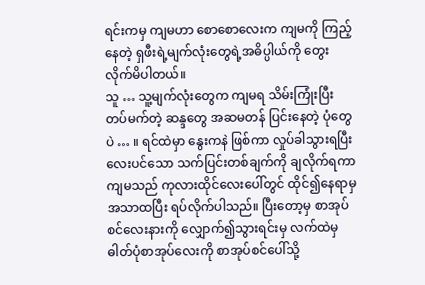ရင်းကမှ ကျမဟာ စောစောလေးက ကျမကို ကြည့်နေတဲ့ ရှဖီးရဲ့မျက်လုံးတွေရဲ့အဓိပ္ပါယ်ကို တွေးလိုက်မိပါတယ်။
သူ … သူ့မျက်လုံးတွေက ကျမရ သိမ်းကြုံးပြီး တပ်မက်တဲ့ ဆန္ဒတွေ အဆမတန် ပြင်းနေတဲ့ ပုံတွေပဲ … ။ ရင်ထဲမှာ နွေးကနဲ ဖြစ်ကာ လှုပ်ခါသွားရပြီး လေးပင်သော သက်ပြင်းတစ်ချက်ကို ချလိုက်ရကာ ကျမသည် ကုလားထိုင်လေးပေါ်တွင် ထိုင်၍နေရာမှ အသာထပြီး ရပ်လိုက်ပါသည်။ ပြီးတော့မှ စာအုပ်စင်လေးနားကို လျှောက်၍သွားရင်းမှ လက်ထဲမှ ဓါတ်ပုံစာအုပ်လေးကို စာအုပ်စင်ပေါ်သို့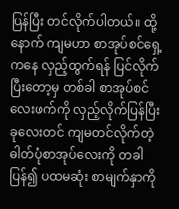ပြန်ပြီး တင်လိုက်ပါတယ်။ ထို့နောက် ကျမဟာ စာအုပ်စင်ရှေ့ကနေ လှည့်ထွက်ရန် ပြင်လိုက်ပြီးတော့မှ တစ်ခါ စာအုပ်စင်လေးဖက်ကို လှည့်လိုက်ပြန်ပြီး ခုလေးတင် ကျမတင်လိုက်တဲ့ ဓါတ်ပုံစာအုပ်လေးကို တခါပြန်၍ ပထမဆုံး စာမျက်နှာကို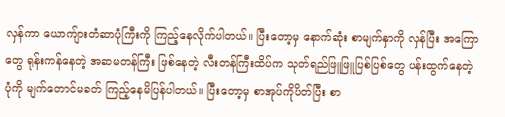လှန်ကာ ယောကျ်ားတံဆာပုံကြီးကို ကြည့်နေလိုက်ပါတယ်။ ပြီးတော့မှ နောက်ဆုံး စာမျက်နှာကို လှန်ပြီး အကြောတွေ ရုန်းကန်နေတဲ့ အဆမတန်ကြီး ဖြစ်နေတဲ့ လီးတန်ကြီးထိပ်က သုတ်ရည်ဖြူဖြူပြစ်ပြစ်တွေ ပန်းထွက်နေတဲ့ပုံကို မျက်တောင်မခတ် ကြည့်နေမိပြန်ပါတယ်။ ပြီးတော့မှ စာအုပ်ကိုပိတ်ပြီး စာ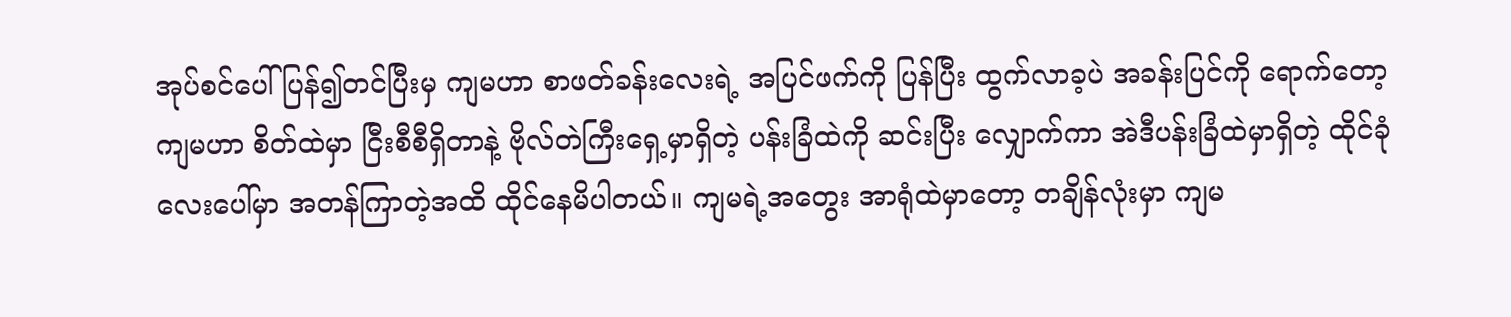အုပ်စင်ပေါ် ပြန်၍တင်ပြီးမှ ကျမဟာ စာဖတ်ခန်းလေးရဲ့ အပြင်ဖက်ကို ပြန်ပြီး ထွက်လာခ့ပဲ အခန်းပြင်ကို ရောက်တော့ ကျမဟာ စိတ်ထဲမှာ ငြီးစီစီရှိတာနဲ့ ဗိုလ်တဲကြီးရှေ့မှာရှိတဲ့ ပန်းခြံထဲကို ဆင်းပြီး လျှောက်ကာ အဲဒီပန်းခြံထဲမှာရှိတဲ့ ထိုင်ခုံလေးပေါ်မှာ အတန်ကြာတဲ့အထိ ထိုင်နေမိပါတယ်။ ကျမရဲ့အတွေး အာရုံထဲမှာတော့ တချိန်လုံးမှာ ကျမ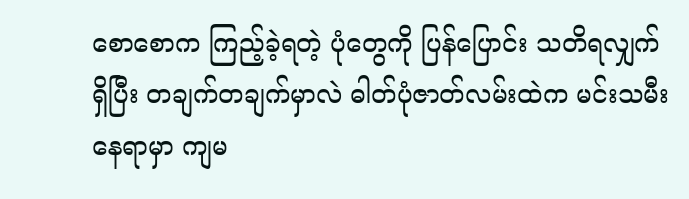စောစောက ကြည့်ခဲ့ရတဲ့ ပုံတွေကို ပြန်ပြောင်း သတိရလျှက် ရှိပြီး တချက်တချက်မှာလဲ ဓါတ်ပုံဇာတ်လမ်းထဲက မင်းသမီး နေရာမှာ ကျမ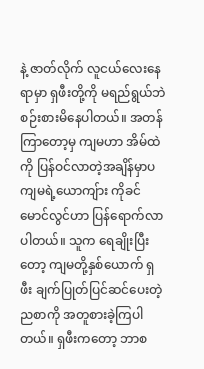နဲ့ ဇာတ်လိုက် လူငယ်လေးနေရာမှာ ရှဖီးတို့ကို မရည်ရွယ်ဘဲ စဉ်းစားမိနေပါတယ်။ အတန်ကြာတော့မှ ကျမဟာ အိမ်ထဲကို ပြန်ဝင်လာတဲ့အချိန်မှာပ ကျမရဲ့ယောကျ်ား ကိုခင်မောင်လွင်ဟာ ပြန်ရောက်လာပါတယ်။ သူက ရေချိုးပြီးတော့ ကျမတို့နှစ်ယောက် ရှဖီး ချက်ပြုတ်ပြင်ဆင်ပေးတဲ့ ညစာကို အတူစားခဲ့ကြပါတယ်။ ရှဖီးကတော့ ဘာစ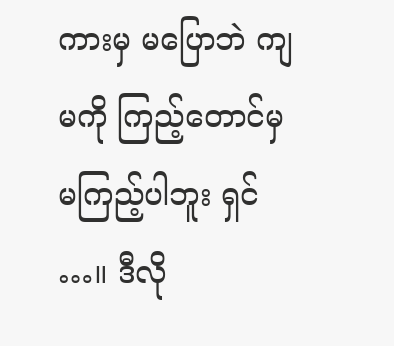ကားမှ မပြောဘဲ ကျမကို ကြည့်တောင်မှ မကြည့်ပါဘူး ရှင် …။ ဒီလို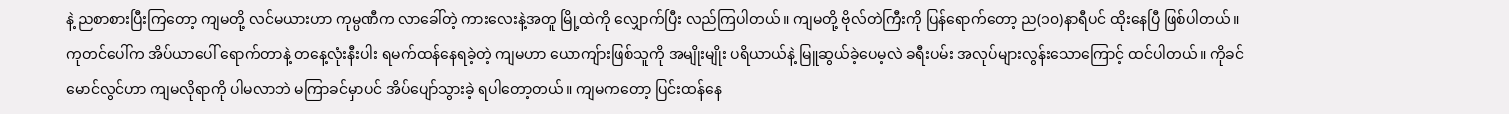နဲ့ ညစာစားပြီးကြတော့ ကျမတို့ လင်မယားဟာ ကုမ္ပဏီက လာခေါ်တဲ့ ကားလေးနဲ့အတူ မြို့ထဲကို လျှောက်ပြီး လည်ကြပါတယ်။ ကျမတို့ ဗိုလ်တဲကြီးကို ပြန်ရောက်တော့ ည(၁၀)နာရီပင် ထိုးနေပြီ ဖြစ်ပါတယ်။
ကုတင်ပေါ်က အိပ်ယာပေါ် ရောက်တာနဲ့ တနေ့လုံးနီးပါး ရမက်ထန်နေရခဲ့တဲ့ ကျမဟာ ယောကျ်ားဖြစ်သူကို အမျိုးမျိုး ပရိယာယ်နဲ့ မြူဆွယ်ခဲ့ပေမ့လဲ ခရီးပမ်း အလုပ်များလွန်းသောကြောင့် ထင်ပါတယ်။ ကိုခင်မောင်လွင်ဟာ ကျမလိုရာကို ပါမလာဘဲ မကြာခင်မှာပင် အိပ်ပျော်သွားခဲ့ ရပါတော့တယ်။ ကျမကတော့ ပြင်းထန်နေ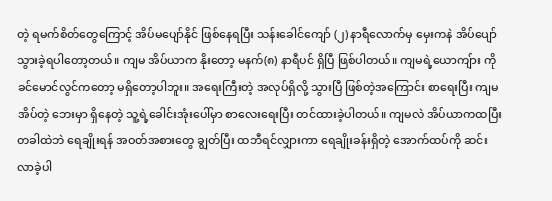တဲ့ ရမက်စိတ်တွေကြောင့် အိပ်မပျော်နိုင် ဖြစ်နေရပြီး သန်းခေါင်ကျော် (၂) နာရီလောက်မှ မှေးကနဲ အိပ်ပျော်သွားခဲ့ရပါတော့တယ်။ ကျမ အိပ်ယာက နိုးတော့ မနက်(၈) နာရီပင် ရှိပြီ ဖြစ်ပါတယ်။ ကျမရဲ့ယောကျ်ား ကိုခင်မောင်လွင်ကတော့ မရှိတော့ပါဘူး။ အရေးကြီးတဲ့ အလုပ်ရှိလို့ သွားပြီ ဖြစ်တဲ့အကြောင်း စာရေးပြီး ကျမအိပ်တဲ့ ဘေးမှာ ရှိနေတဲ့ သူ့ရဲ့ခေါင်းအုံးပေါ်မှာ စာလေးရေးပြီး တင်ထားခဲ့ပါတယ်။ ကျမလဲ အိပ်ယာကထပြီး တခါထဲဘဲ ရေချိုးရန် အဝတ်အစားတွေ ချွတ်ပြီး ထဘီရင်လျှားကာ ရေချိုးခန်းရှိတဲ့ အောက်ထပ်ကို ဆင်းလာခဲ့ပါ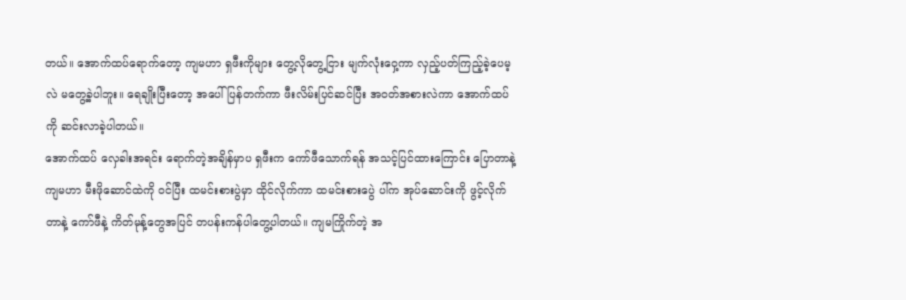တယ်။ အောက်ထပ်ရောက်တော့ ကျမဟာ ရှဖီးကိုများ တွေ့လိုတွေ့ငြား မျက်လုံးဝှေ့ကာ လှည့်ပတ်ကြည့်ခဲ့ပေမ့လဲ မတွေ့ခဲ့ပါဘူး။ ရေချိုးပြီးတော့ အပေါ်ပြန်တက်ကာ ဖီးလိမ်းပြင်ဆင်ပြီး အဝတ်အစားလဲကာ အောက်ထပ်ကို ဆင်းလာခဲ့ပါတယ်။
အောက်ထပ် လှေခါးအရင်း ရောက်တဲ့အချိန်မှာပ ရှဖီးက ကော်ဖီသောက်ရန် အသင့်ပြင်ထားကြောင်း ပြောတာနဲ့ ကျမဟာ မီးဖိုဆောင်ထဲကို ဝင်ပြီး ထမင်းစားပွဲမှာ ထိုင်လိုက်ကာ ထမင်းစားပွေဲ ပါ်က အုပ်ဆောင်းကို ဖွင့်လိုက်တာနဲ့ ကော်ဖီနဲ့ ကိတ်မုန့်တွေအပြင် တပန်းကန်ပါတွေ့ပါတယ်။ ကျမကြိုက်တဲ့ အ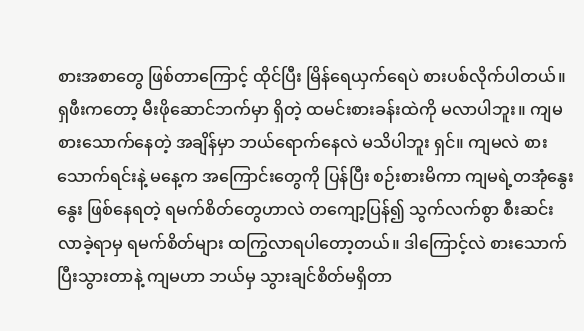စားအစာတွေ ဖြစ်တာကြောင့် ထိုင်ပြီး မြိန်ရေယှက်ရေပဲ စားပစ်လိုက်ပါတယ်။ ရှဖီးကတော့ မီးဖိုဆောင်ဘက်မှာ ရှိတဲ့ ထမင်းစားခန်းထဲကို မလာပါဘူး။ ကျမစားသောက်နေတဲ့ အချိန်မှာ ဘယ်ရောက်နေလဲ မသိပါဘူး ရှင်။ ကျမလဲ စားသောက်ရင်းနဲ့ မနေ့က အကြောင်းတွေကို ပြန်ပြီး စဉ်းစားမိကာ ကျမရဲ့တအုံနွေး နွေး ဖြစ်နေရတဲ့ ရမက်စိတ်တွေဟာလဲ တကျော့ပြန်၍ သွက်လက်စွာ စီးဆင်းလာခဲ့ရာမှ ရမက်စိတ်များ ထကြွလာရပါတော့တယ်။ ဒါကြောင့်လဲ စားသောက်ပြီးသွားတာနဲ့ ကျမဟာ ဘယ်မှ သွားချင်စိတ်မရှိတာ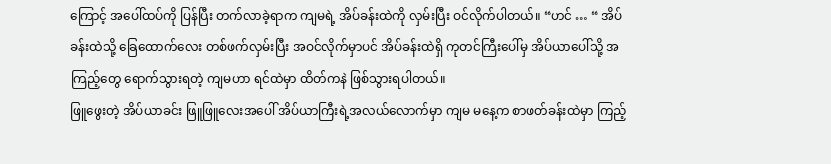ကြောင့် အပေါ်ထပ်ကို ပြန်ပြီး တက်လာခဲ့ရာက ကျမရဲ့ အိပ်ခန်းထဲကို လှမ်းပြီး ဝင်လိုက်ပါတယ်။ “ဟင် … “ အိပ်ခန်းထဲသို့ ခြေထောက်လေး တစ်ဖက်လှမ်းပြီး အဝင်လိုက်မှာပင် အိပ်ခန်းထဲရှိ ကုတင်ကြီးပေါ်မှ အိပ်ယာပေါ်သို့ အကြည့်တွေ ရောက်သွားရတဲ့ ကျမဟာ ရင်ထဲမှာ ထိတ်ကနဲ ဖြစ်သွားရပါတယ်။
ဖြူဖွေးတဲ့ အိပ်ယာခင်း ဖြူဖြူလေးအပေါ် အိပ်ယာကြီးရဲ့အလယ်လောက်မှာ ကျမ မနေ့က စာဖတ်ခန်းထဲမှာ ကြည့်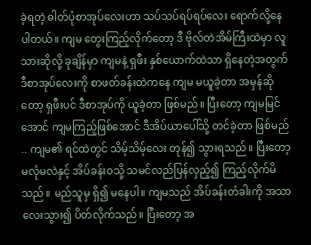ခဲ့ရတဲ့ ဓါတ်ပုံစာအုပ်လေးဟာ သပ်သပ်ရပ်ရပ်လေး ရောက်လို့နေပါတယ်။ ကျမ တွေးကြည့်လိုက်တော့ ဒီ ဗိုလ်တဲအိမ်ကြီးထဲမှာ လူသားဆိုလို့ ခုချိန်မှာ ကျမနဲ့ ရှဖီး နှစ်ယောက်ထဲသာ ရှိနေတဲ့အတွက် ဒီစာအုပ်လေးကို စာဖတ်ခန်းထဲကနေ ကျမ မယူခဲ့တာ အမှန်ဆိုတော့ ရှဖီးပင် ဒီစာအုပ်ကို ယူခဲ့တာ ဖြစ်မည်။ ပြီးတော့ ကျမမြင်အောင် ကျမကြည့်ဖြစ်အောင် ဒီအိပ်ယာပေါ်သို့ တင်ခဲ့တာ ဖြစ်မည် .. ကျမ၏ ရင်ထဲတွင် သိမ့်သိမ့်လေး တုန်၍ သွားရသည်။ ပြီးတော့ မလုံမလဲနှင့် အိပ်ခန်းဝသို့ သမင်လည်ပြန်လှည့်၍ ကြည့်လိုက်မိသည်။ မည်သူမှ ရှိ၍ မနေပါ။ ကျမသည် အိပ်ခန်းတံခါးကို အသာလေးသွား၍ ပိတ်လိုက်သည်။ ပြီးတော့ အ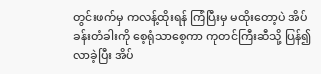တွင်းဖက်မှ ကလန့်ထိုးရန် ကြံပြီးမှ မထိုးတော့ပဲ အိပ်ခန်းတံခါးကို စေ့ရုံသာစေ့ကာ ကုတင်ကြီးဆီသို့ ပြန်၍ လာခဲ့ပြီး အိပ်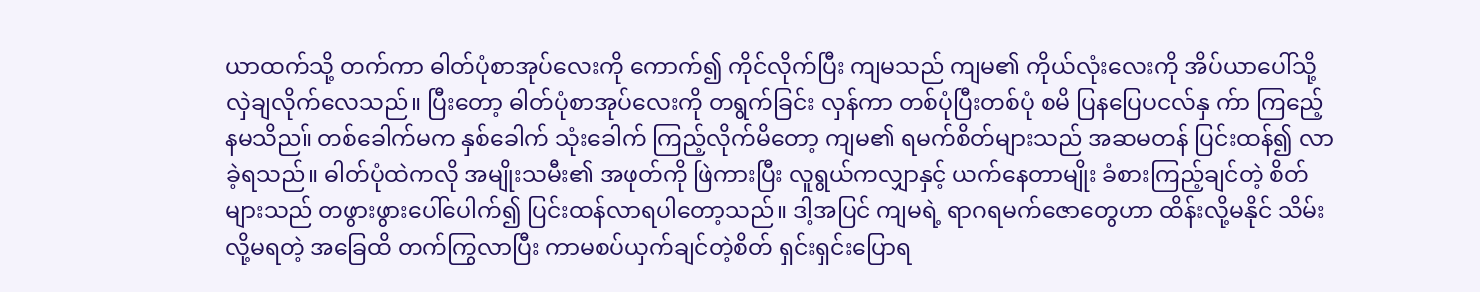ယာထက်သို့ တက်ကာ ဓါတ်ပုံစာအုပ်လေးကို ကောက်၍ ကိုင်လိုက်ပြီး ကျမသည် ကျမ၏ ကိုယ်လုံးလေးကို အိပ်ယာပေါ်သို့ လှဲချလိုက်လေသည်။ ပြီးတော့ ဓါတ်ပုံစာအုပ်လေးကို တရွက်ခြင်း လှန်ကာ တစ်ပုံပြီးတစ်ပုံ စမိ ပြနပြေပငလ်နှ က်ာ ကြညေ့် နမသိည။် တစ်ခေါက်မက နှစ်ခေါက် သုံးခေါက် ကြည့်လိုက်မိတော့ ကျမ၏ ရမက်စိတ်များသည် အဆမတန် ပြင်းထန်၍ လာခဲ့ရသည်။ ဓါတ်ပုံထဲကလို အမျိုးသမီး၏ အဖုတ်ကို ဖြဲကားပြီး လူရွယ်ကလျှာနှင့် ယက်နေတာမျိုး ခံစားကြည့်ချင်တဲ့ စိတ်များသည် တဖွားဖွားပေါ်ပေါက်၍ ပြင်းထန်လာရပါတော့သည်။ ဒါ့အပြင် ကျမရဲ့ ရာဂရမက်ဇောတွေဟာ ထိန်းလို့မနိုင် သိမ်းလို့မရတဲ့ အခြေထိ တက်ကြွလာပြီး ကာမစပ်ယှက်ချင်တဲ့စိတ် ရှင်းရှင်းပြောရ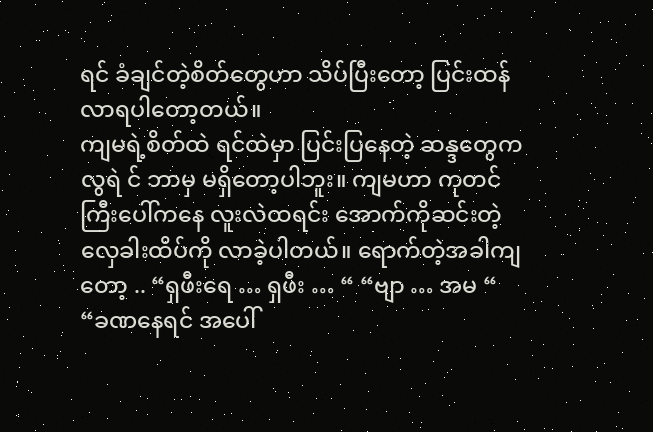ရင် ခံချင်တဲ့စိတ်တွေဟာ သိပ်ပြီးတော့ ပြင်းထန်လာရပါတော့တယ်။
ကျမရဲ့စိတ်ထဲ ရင်ထဲမှာ ပြင်းပြနေတဲ့ ဆန္ဒတွေက လွရဲ င် ဘာမှ မရှိတော့ပါဘူး။ ကျမဟာ ကုတင်ကြီးပေါ်ကနေ လူးလဲထရင်း အောက်ကိုဆင်းတဲ့ လှေခါးထိပ်ကို လာခဲ့ပါတယ်။ ရောက်တဲ့အခါကျတော့ .. “ရှဖီးရေ … ရှဖီး … “ “ဗျာ … အမ “ “ခဏနေရင် အပေါ်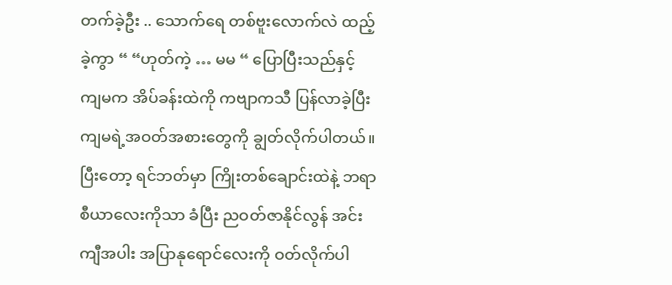တက်ခဲ့ဦး .. သောက်ရေ တစ်ဗူးလောက်လဲ ထည့်ခဲ့ကွာ “ “ဟုတ်ကဲ့ … မမ “ ပြောပြီးသည်နှင့် ကျမက အိပ်ခန်းထဲကို ကဗျာကသီ ပြန်လာခဲ့ပြီး ကျမရဲ့အဝတ်အစားတွေကို ချွတ်လိုက်ပါတယ်။ ပြီးတော့ ရင်ဘတ်မှာ ကြိုးတစ်ချောင်းထဲနဲ့ ဘရာစီယာလေးကိုသာ ခံပြီး ညဝတ်ဇာနိုင်လွန် အင်းကျီအပါး အပြာနုရောင်လေးကို ဝတ်လိုက်ပါ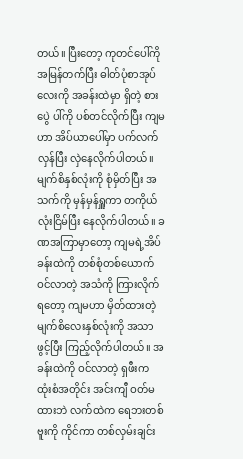တယ်။ ပြီးတော့ ကုတင်ပေါ်ကို အမြန်တက်ပြီး ဓါတ်ပုံစာအုပ်လေးကို အခန်းထဲမှာ ရှိတဲ့ စားပွေဲ ပါ်ကို ပစ်တင်လိုက်ပြီး ကျမဟာ အိပ်ယာပေါ်မှာ ပက်လက်လှန်ပြီး လှဲနေလိုက်ပါတယ်။ မျက်စိနှစ်လုံးကို စုံမှိတ်ပြီး အသက်ကို မှန်မှန်ရှူကာ တကိုယ်လုံးငြိမ်ပြီး နေလိုက်ပါတယ်။ ခဏအကြာမှာတော့ ကျမရဲ့အိပ်ခန်းထဲကို တစ်စုံတစ်ယောက် ဝင်လာတဲ့ အသံကို ကြားလိုက်ရတော့ ကျမဟာ မှိတ်ထားတဲ့ မျက်စိလေးနှစ်လုံးကို အသာဖွင့်ပြီး ကြည့်လိုက်ပါတယ်။ အခန်းထဲကို ဝင်လာတဲ့ ရှဖီးက ထုံးစံအတိုင်း အင်းကျီ ဝတ်မထားဘဲ လက်ထဲက ရေဘးတစ်ဗူးကို ကိုင်ကာ တစ်လှမ်းချင်း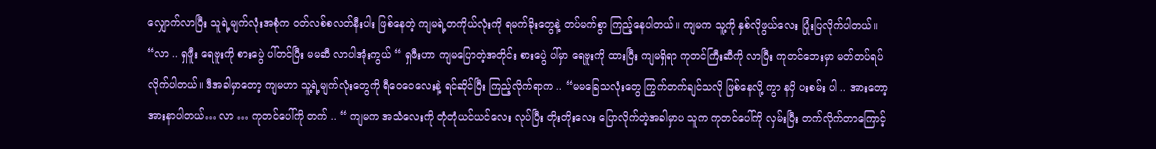လျှောက်လာပြီး သူရဲ့မျက်လုံးအစုံက ဝတ်လစ်စလတ်နီးပါး ဖြစ်နေတဲ့ ကျမရဲ့တကိုယ်လုံးကို ရမက်ခိုးတွေနဲ့ တပ်မက်စွာ ကြည့်နေပါတယ်။ ကျမက သူ့ကို နှစ်လိုဖွယ်လေး ပြုံးပြလိုက်ပါတယ်။
“လာ .. ရှဖီူး ရေဗူးကို စားပွေဲ ပါ်တင်ပြီး မမဆီ လာပါအုံးကွယ် “ ရှဖီးဟာ ကျမပြောတဲ့အတိုင်း စားပွေဲ ပါ်မှာ ရေဗူးကို ထားပြီး ကျမရှိရာ ကုတင်ကြီးဆီကို လာပြီး ကုတင်ဘေးမှာ မတ်တပ်ရပ်လိုက်ပါတယ်။ ဒီအခါမှာတော့ ကျမဟာ သူ့ရဲ့မျက်လုံးတွေကို ရီဝေဝေလေးနဲ့ ရင်ဆိုင်ပြီး ကြည့်လိုက်ရာက .. “မမခြေသလုံးတွေ ကြွက်တက်ချင်သလို ဖြစ်နေလို့ ကွာ နပှိ ပးစမ်း ပါ .. အားတော့ အားနာပါတယ်… လာ … ကုတင်ပေါ်ကို တက် .. “ ကျမက အသံလေးကို တုံတုံယင်ယင်လေး လုပ်ပြီး တိုးတိုးလေး ပြောလိုက်တဲ့အခါမှာပ သူက ကုတင်ပေါ်ကို လှမ်းပြီး တက်လိုက်တာကြောင့်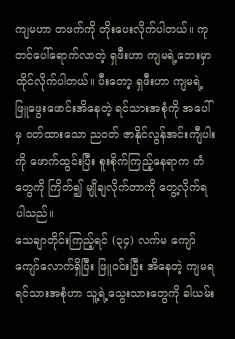ကျမဟာ တဖက်ကို တိုးပေးလိုက်ပါတယ်။ ကုတင်ပေါ်ရောက်လာတဲ့ ရှဖီးဟာ ကျမရဲ့ဘေးမှာ ထိုင်လိုက်ပါတယ်။ ပီးတော့ ရှဖီးဟာ ကျမရဲ့ဖြူဖွေးဖောင်းအိနေတဲ့ ရင်သားအစုံကို အပေါ်မှ ဝတ်ထားသော ညဝတ် ဇာနိုင်လွန်အင်းကျီပါးကို ဖောက်ထွင်းပြီး စူးစိုက်ကြည့်နေရာက တံတွေကို ကြိတ်၍ မျိုချလိုက်တာကို တွေ့လိုက်ရပါသည်။
သေချာတိုင်းကြည့်ရင် (၃၄) လက်မ ကျော်ကျော်လောက်ရှိပြီး ဖြူဝင်းပြီး အိနေတဲ့ ကျမရ ရင်သားအစုံဟာ သူ့ရဲ့သွေးသားတွေကို ခါယမ်း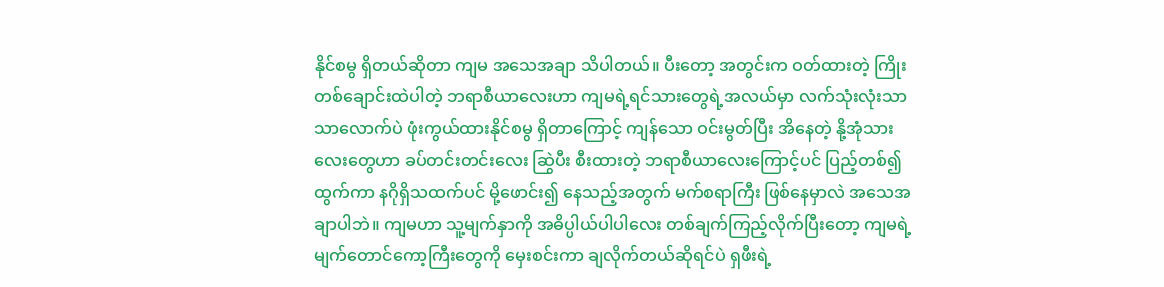နိုင်စမွ ရှိတယ်ဆိုတာ ကျမ အသေအချာ သိပါတယ်။ ပီးတော့ အတွင်းက ဝတ်ထားတဲ့ ကြိုးတစ်ချောင်းထဲပါတဲ့ ဘရာစီယာလေးဟာ ကျမရဲ့ရင်သားတွေရဲ့အလယ်မှာ လက်သုံးလုံးသာသာလောက်ပဲ ဖုံးကွယ်ထားနိုင်စမွ ရှိတာကြောင့် ကျန်သော ဝင်းမွတ်ပြီး အိနေတဲ့ နို့အုံသားလေးတွေဟာ ခပ်တင်းတင်းလေး ဆြွဲပီး စီးထားတဲ့ ဘရာစီယာလေးကြောင့်ပင် ပြည့်တစ်၍ ထွက်ကာ နဂိုရှိသထက်ပင် မို့ဖောင်း၍ နေသည့်အတွက် မက်စရာကြီး ဖြစ်နေမှာလဲ အသေအချာပါဘဲ။ ကျမဟာ သူ့မျက်နှာကို အဓိပ္ပါယ်ပါပါလေး တစ်ချက်ကြည့်လိုက်ပြီးတော့ ကျမရဲ့မျက်တောင်ကော့ကြီးတွေကို မှေးစင်းကာ ချလိုက်တယ်ဆိုရင်ပဲ ရှဖီးရဲ့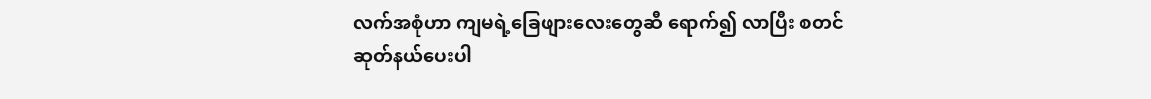လက်အစုံဟာ ကျမရဲ့ခြေဖျားလေးတွေဆီ ရောက်၍ လာပြီး စတင်ဆုတ်နယ်ပေးပါ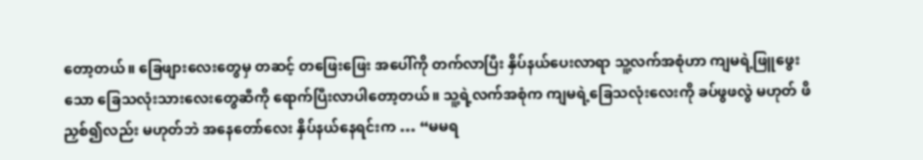တော့တယ်။ ခြေဖျားလေးတွေမှ တဆင့် တဖြေးဖြေး အပေါ်ကို တက်လာပြီး နှိပ်နယ်ပေးလာရာ သူ့လက်အစုံဟာ ကျမရဲ့ဖြူဖွေးသော ခြေသလုံးသားလေးတွေဆီကို ရောက်ပြီးလာပါတော့တယ်။ သူ့ရဲ့လက်အစုံက ကျမရဲ့ခြေသလုံးလေးကို ခပ်ဖွဖလွဲ မဟုတ် ဖိညှစ်၍လည်း မဟုတ်ဘဲ အနေတော်လေး နှိပ်နယ်နေရင်းက … “မမရ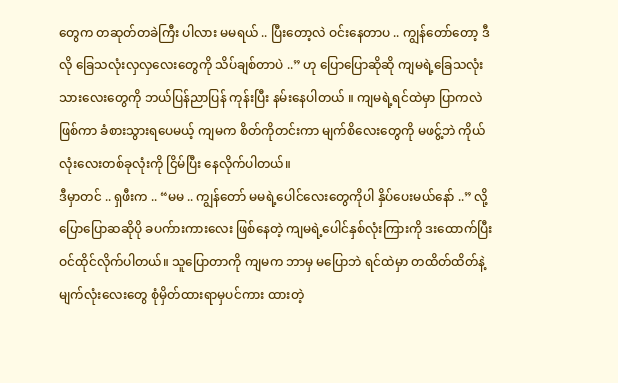တွေက တဆုတ်တခဲကြီး ပါလား မမရယ် .. ပြီးတော့လဲ ဝင်းနေတာပ .. ကျွန်တော်တော့ ဒီလို ခြေသလုံးလှလှလေးတွေကို သိပ်ချစ်တာပဲ ..” ဟု ပြောပြောဆိုဆို ကျမရဲ့ခြေသလုံးသားလေးတွေကို ဘယ်ပြန်ညာပြန် ကုန်းပြီး နမ်းနေပါတယ် ။ ကျမရဲ့ရင်ထဲမှာ ပြာကလဲ ဖြစ်ကာ ခံစားသွားရပေမယ့် ကျမက စိတ်ကိုတင်းကာ မျက်စိလေးတွေကို မဖငွ့်ဘဲ ကိုယ်လုံးလေးတစ်ခုလုံးကို ငြိမ်ပြီး နေလိုက်ပါတယ်။
ဒီမှာတင် .. ရှဖီးက .. “မမ .. ကျွန်တော် မမရဲ့ပေါင်လေးတွေကိုပါ နှိပ်ပေးမယ်နော် ..” လို့ ပြောပြောဆဆိုပို ခပက်ားကားလေး ဖြစ်နေတဲ့ ကျမရဲ့ပေါင်နှစ်လုံးကြားကို ဒးထောက်ပြီး ဝင်ထိုင်လိုက်ပါတယ်။ သူပြောတာကို ကျမက ဘာမှ မပြောဘဲ ရင်ထဲမှာ တထိတ်ထိတ်နဲ့ မျက်လုံးလေးတွေ စုံမှိတ်ထားရာမှပင်ကား ထားတဲ့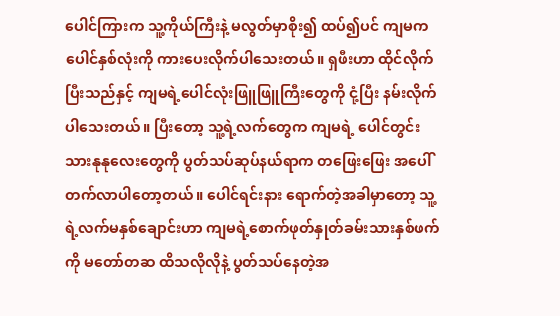ပေါင်ကြားက သူ့ကိုယ်ကြီးနဲ့ မလွတ်မှာစိုး၍ ထပ်၍ပင် ကျမက ပေါင်နှစ်လုံးကို ကားပေးလိုက်ပါသေးတယ်။ ရှဖီးဟာ ထိုင်လိုက်ပြီးသည်နှင့် ကျမရဲ့ပေါင်လုံးဖြူဖြူကြီးတွေကို ငုံ့ပြီး နမ်းလိုက်ပါသေးတယ်။ ပြီးတော့ သူ့ရဲ့လက်တွေက ကျမရဲ့ ပေါင်တွင်းသားနုနုလေးတွေကို ပွတ်သပ်ဆုပ်နယ်ရာက တဖြေးဖြေး အပေါ်တက်လာပါတော့တယ်။ ပေါင်ရင်းနား ရောက်တဲ့အခါမှာတော့ သူ့ရဲ့လက်မနှစ်ချောင်းဟာ ကျမရဲ့စောက်ဖုတ်နှုတ်ခမ်းသားနှစ်ဖက်ကို မတော်တဆ ထိသလိုလိုနဲ့ ပွတ်သပ်နေတဲ့အ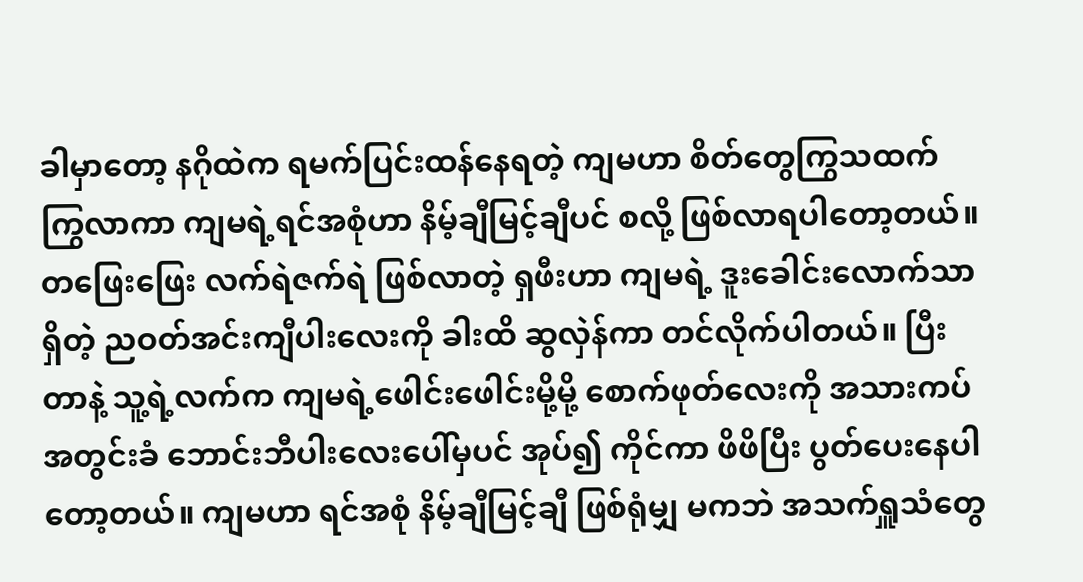ခါမှာတော့ နဂိုထဲက ရမက်ပြင်းထန်နေရတဲ့ ကျမဟာ စိတ်တွေကြွသထက် ကြွလာကာ ကျမရဲ့ရင်အစုံဟာ နိမ့်ချီမြင့်ချီပင် စလို့ ဖြစ်လာရပါတော့တယ်။ တဖြေးဖြေး လက်ရဲဇက်ရဲ ဖြစ်လာတဲ့ ရှဖီးဟာ ကျမရဲ့ ဒူးခေါင်းလောက်သာရှိတဲ့ ညဝတ်အင်းကျီပါးလေးကို ခါးထိ ဆွလှဲန်ကာ တင်လိုက်ပါတယ်။ ပြီးတာနဲ့ သူ့ရဲ့လက်က ကျမရဲ့ဖေါင်းဖေါင်းမို့မို့ စောက်ဖုတ်လေးကို အသားကပ် အတွင်းခံ ဘောင်းဘီပါးလေးပေါ်မှပင် အုပ်၍ ကိုင်ကာ ဖိဖိပြီး ပွတ်ပေးနေပါတော့တယ်။ ကျမဟာ ရင်အစုံ နိမ့်ချီမြင့်ချီ ဖြစ်ရုံမျှ မကဘဲ အသက်ရှူသံတွေ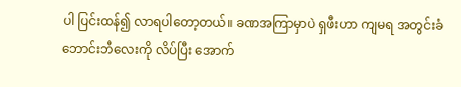ပါ ပြင်းထန်၍ လာရပါတော့တယ်။ ခဏအကြာမှာပဲ ရှဖီးဟာ ကျမရ အတွင်းခံဘောင်းဘီလေးကို လိပ်ပြီး အောက်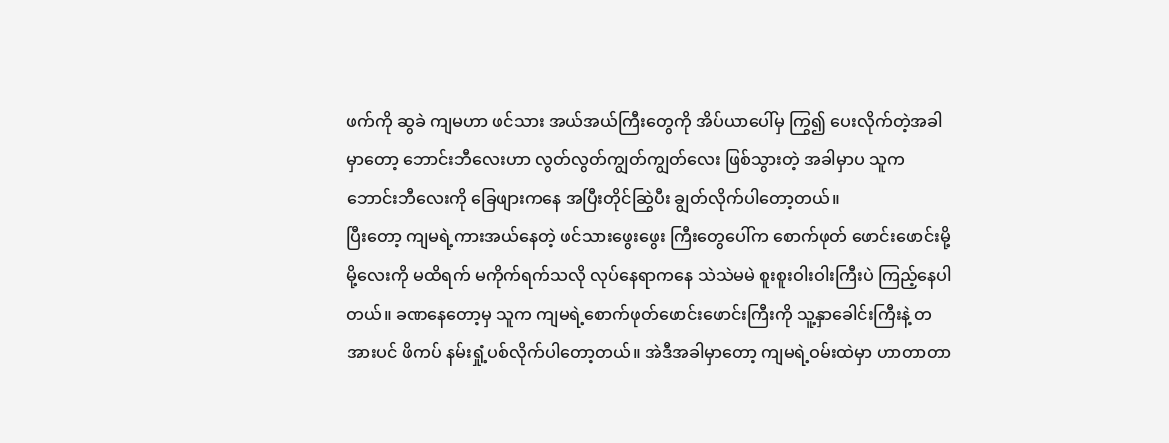ဖက်ကို ဆွခဲ ကျမဟာ ဖင်သား အယ်အယ်ကြီးတွေကို အိပ်ယာပေါ်မှ ကြွ၍ ပေးလိုက်တဲ့အခါမှာတော့ ဘောင်းဘီလေးဟာ လွတ်လွတ်ကျွတ်ကျွတ်လေး ဖြစ်သွားတဲ့ အခါမှာပ သူက ဘောင်းဘီလေးကို ခြေဖျားကနေ အပြီးတိုင်ဆြွဲပီး ချွတ်လိုက်ပါတော့တယ်။
ပြီးတော့ ကျမရဲ့ကားအယ်နေတဲ့ ဖင်သားဖွေးဖွေး ကြီးတွေပေါ်က စောက်ဖုတ် ဖောင်းဖောင်းမို့မို့လေးကို မထိရက် မကိုက်ရက်သလို လုပ်နေရာကနေ သဲသဲမမဲ စူးစူးဝါးဝါးကြီးပဲ ကြည့်နေပါတယ်။ ခဏနေတော့မှ သူက ကျမရဲ့စောက်ဖုတ်ဖောင်းဖောင်းကြီးကို သူ့နှာခေါင်းကြီးနဲ့ တအားပင် ဖိကပ် နမ်းရှုံ့ပစ်လိုက်ပါတော့တယ်။ အဲဒီအခါမှာတော့ ကျမရဲ့ဝမ်းထဲမှာ ဟာတာတာ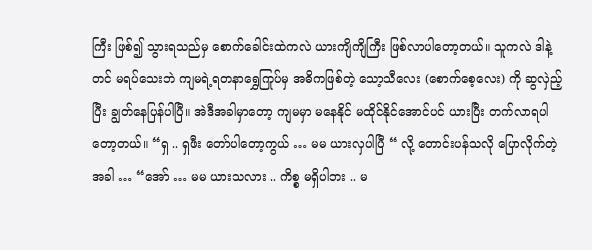ကြီး ဖြစ်၍ သွားရသည်မှ စောက်ခေါင်းထဲကလဲ ယားကျိကျိကြီး ဖြစ်လာပါတော့တယ်။ သူကလဲ ဒါနဲ့တင် မရပ်သေးဘဲ ကျမရဲ့ရတနာရွှေကြုပ်မှ အဓိကဖြစ်တဲ့ သော့သီလေး (စောက်စေ့လေး) ကို ဆွလှဲည့်ပြီး ချွတ်နေပြန်ပါပြီ။ အဲဒီအခါမှာတော့ ကျမမှာ မနေနိုင် မထိုင်နိုင်အောင်ပင် ယားပြီး တက်လာရပါတော့တယ်။ “ရှ .. ရှဖီး တော်ပါတော့ကွယ် … မမ ယားလှပါပြီ “ လို့ တောင်းပန်သလို ပြောလိုက်တဲ့အခါ … “အော် … မမ ယားသလား .. ကိစ္စ မရှိပါဘး .. မ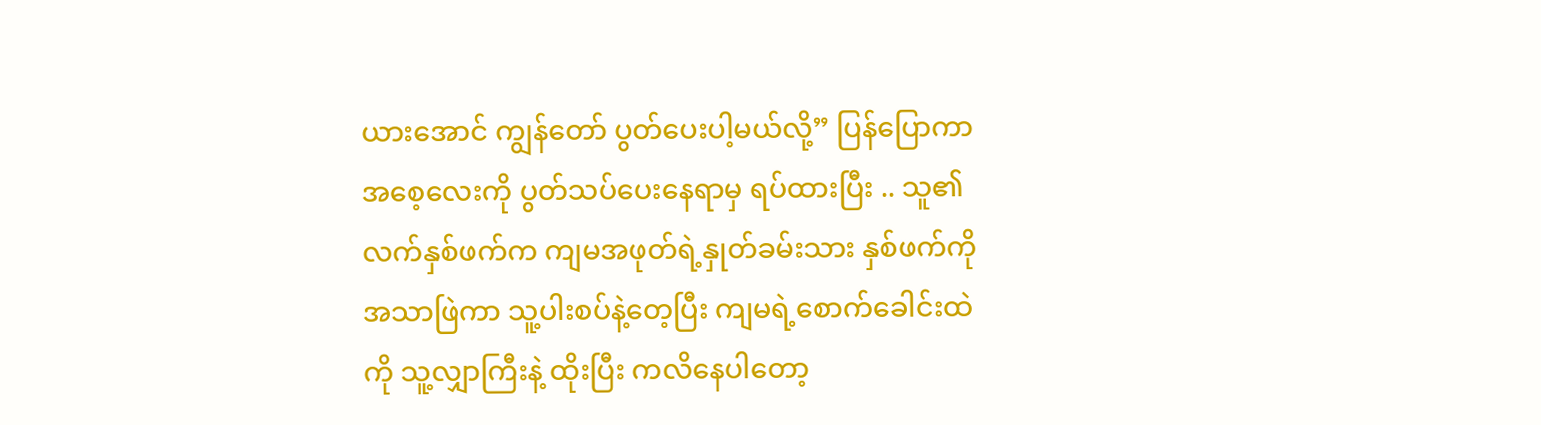ယားအောင် ကျွန်တော် ပွတ်ပေးပါ့မယ်လို့” ပြန်ပြောကာ အစေ့လေးကို ပွတ်သပ်ပေးနေရာမှ ရပ်ထားပြီး .. သူ၏ လက်နှစ်ဖက်က ကျမအဖုတ်ရဲ့နှုတ်ခမ်းသား နှစ်ဖက်ကို အသာဖြဲကာ သူ့ပါးစပ်နဲ့တေ့ပြီး ကျမရဲ့စောက်ခေါင်းထဲကို သူ့လျှာကြီးနဲ့ ထိုးပြီး ကလိနေပါတော့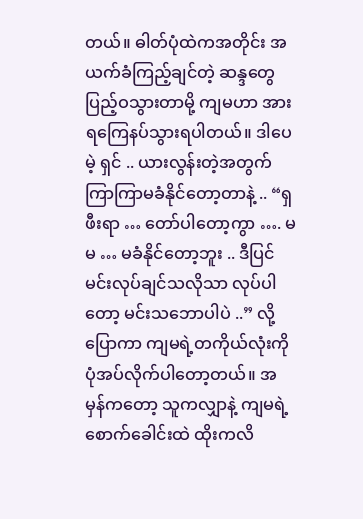တယ်။ ဓါတ်ပုံထဲကအတိုင်း အယက်ခံကြည့်ချင်တဲ့ ဆန္ဒတွေ ပြည့်ဝသွားတာမို့ ကျမဟာ အားရကြေနပ်သွားရပါတယ်။ ဒါပေမဲ့ ရှင် .. ယားလွန်းတဲ့အတွက် ကြာကြာမခံနိုင်တော့တာနဲ့ .. “ရှဖီးရာ … တော်ပါတော့ကွာ …. မမ … မခံနိုင်တော့ဘူး .. ဒီပြင် မင်းလုပ်ချင်သလိုသာ လုပ်ပါတော့ မင်းသဘောပါပဲ ..” လို့ ပြောကာ ကျမရဲ့တကိုယ်လုံးကို ပုံအပ်လိုက်ပါတော့တယ်။ အမှန်ကတော့ သူကလျှာနဲ့ ကျမရဲ့စောက်ခေါင်းထဲ ထိုးကလိ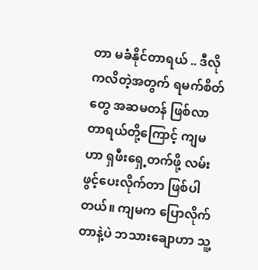တာ မခံနိုင်တာရယ် .. ဒီလို ကလိတဲ့အတွက် ရမက်စိတ်တွေ အဆမတန် ဖြစ်လာတာရယ်တို့ကြောင့် ကျမဟာ ရှဖီးရှေ့တက်ဖို့ လမ်းဖွင့်ပေးလိုက်တာ ဖြစ်ပါတယ်။ ကျမက ပြောလိုက်တာနဲ့ပဲ ဘသားချောဟာ သူ့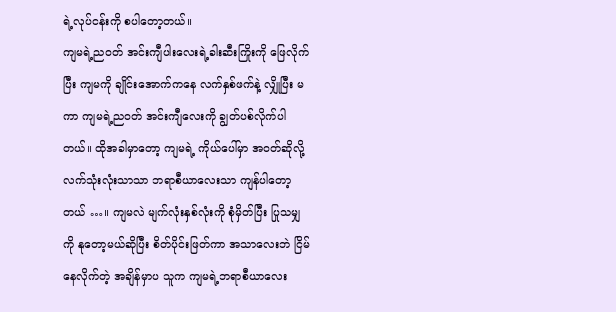ရဲ့လုပ်ငန်းကို စပါတော့တယ်။
ကျမရဲ့ညဝတ် အင်းကျီပါးလေးရဲ့ခါးဆီးကြိုးကို ဖြေလိုက်ပြီး ကျမကို ချိုင်းအောက်ကနေ လက်နှစ်ဖက်နဲ့ လျှိုပြီး မကာ ကျမရဲ့ညဝတ် အင်းကျီလေးကို ချွတ်ပစ်လိုက်ပါတယ်။ ထိုအခါမှာတော့ ကျမရဲ့ ကိုယ်ပေါ်မှာ အဝတ်ဆိုလို့ လက်သုံးလုံးသာသာ ဘရာစီယာလေးသာ ကျန်ပါတော့တယ် …။ ကျမလဲ မျက်လုံးနှစ်လုံးကို စုံမှိတ်ပြီး ပြုသမျှကို နုတော့မယ်ဆိုပြီး စိတ်ပိုင်းဖြတ်ကာ အသာလေးဘဲ ငြိမ်နေလိုက်တဲ့ အချိန်မှာပ သူက ကျမရဲ့ဘရာစီယာလေး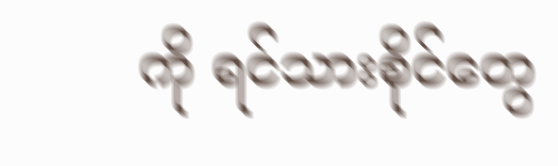ကို ရင်သားစိုင်တွေ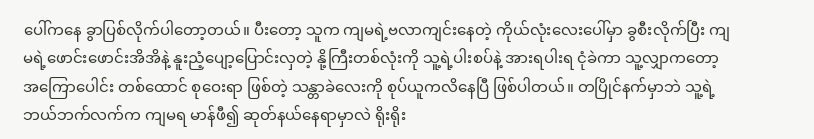ပေါ်ကနေ ခွာပြစ်လိုက်ပါတော့တယ်။ ပီးတော့ သူက ကျမရဲ့ဗလာကျင်းနေတဲ့ ကိုယ်လုံးလေးပေါ်မှာ ခွစီးလိုက်ပြီး ကျမရဲ့ဖောင်းဖောင်းအိအိနဲ့ နူးညံ့ပျော့ပြောင်းလှတဲ့ နို့ကြီးတစ်လုံးကို သူ့ရဲ့ပါးစပ်နဲ့ အားရပါးရ ငုံခဲကာ သူ့လျှာကတော့ အကြောပေါင်း တစ်ထောင် စုဝေးရာ ဖြစ်တဲ့ သန္တာခဲလေးကို စုပ်ယူကလိနေပြီ ဖြစ်ပါတယ်။ တပြိုင်နက်မှာဘဲ သူ့ရဲ့ဘယ်ဘက်လက်က ကျမရ မာန်ဖီ၍ ဆုတ်နယ်နေရာမှာလဲ ရိုးရိုး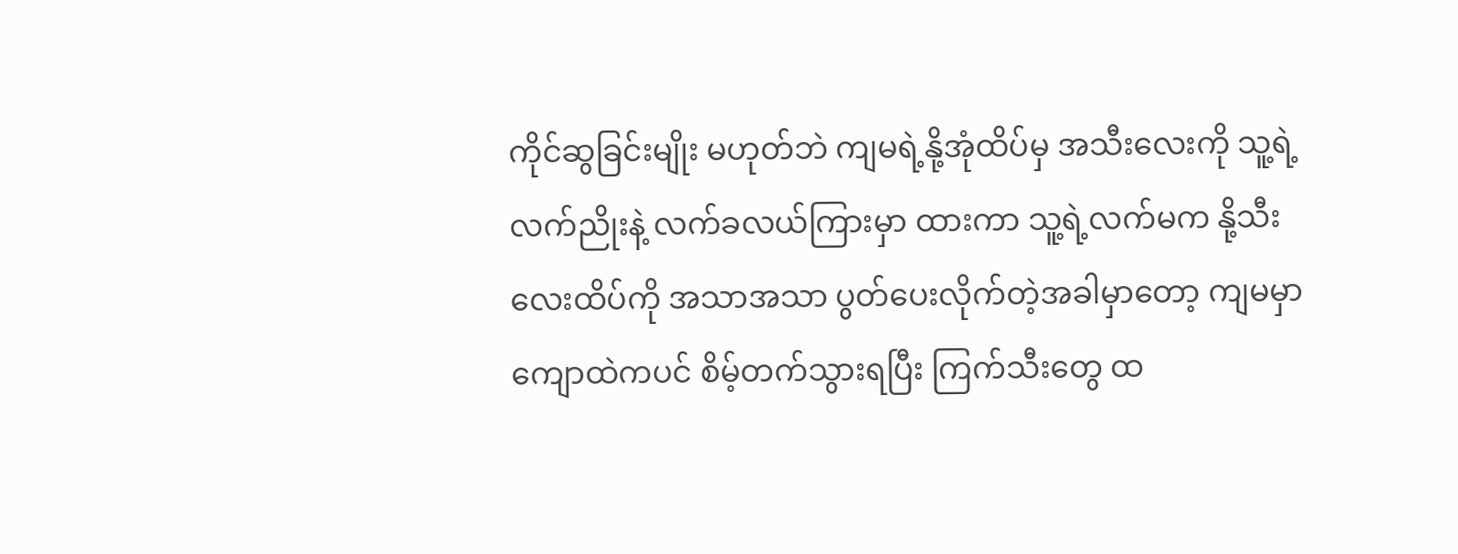ကိုင်ဆွခြင်းမျိုး မဟုတ်ဘဲ ကျမရဲ့နို့အုံထိပ်မှ အသီးလေးကို သူ့ရဲ့ လက်ညိုးနဲ့ လက်ခလယ်ကြားမှာ ထားကာ သူ့ရဲ့လက်မက နို့သီးလေးထိပ်ကို အသာအသာ ပွတ်ပေးလိုက်တဲ့အခါမှာတော့ ကျမမှာ ကျောထဲကပင် စိမ့်တက်သွားရပြီး ကြက်သီးတွေ ထ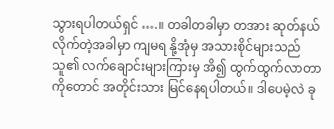သွားရပါတယ်ရှင် ….။ တခါတခါမှာ တအား ဆုတ်နယ်လိုက်တဲ့အခါမှာ ကျမရ နို့အုံမှ အသားစိုင်များသည် သူ၏ လက်ချောင်းများကြားမှ အိ၍ ထွက်ထွက်လာတာကိုတောင် အတိုင်းသား မြင်နေရပါတယ်။ ဒါပေမဲ့လဲ ခု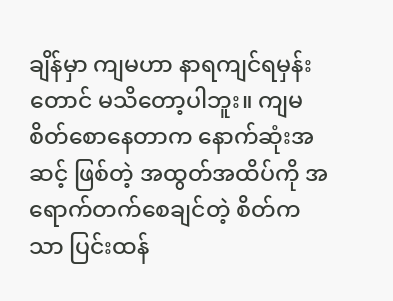ချိန်မှာ ကျမဟာ နာရကျင်ရမှန်းတောင် မသိတော့ပါဘူး။ ကျမစိတ်စောနေတာက နောက်ဆုံးအဆင့် ဖြစ်တဲ့ အထွတ်အထိပ်ကို အရောက်တက်စေချင်တဲ့ စိတ်ကသာ ပြင်းထန်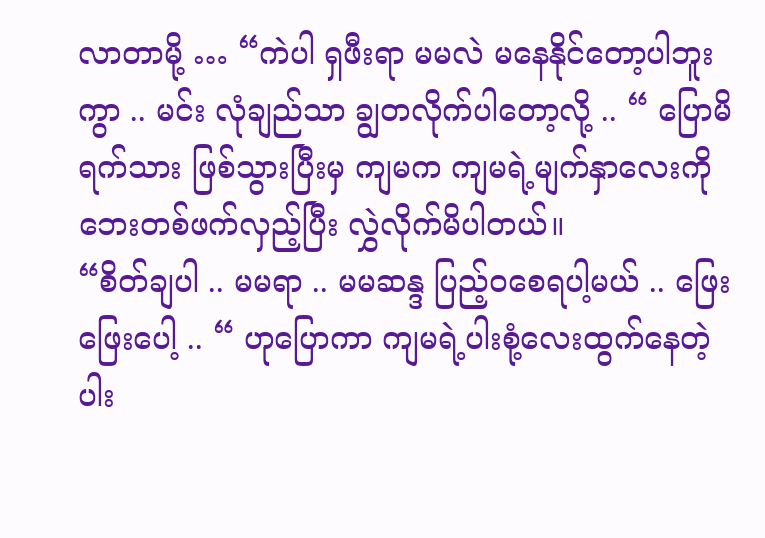လာတာမို့ … “ကဲပါ ရှဖီးရာ မမလဲ မနေနိုင်တော့ပါဘူးကွာ .. မင်း လုံချည်သာ ချွတလိုက်ပါတော့လို့ .. “ ပြောမိရက်သား ဖြစ်သွားပြီးမှ ကျမက ကျမရဲ့မျက်နှာလေးကို ဘေးတစ်ဖက်လှည့်ပြီး လွှဲလိုက်မိပါတယ်။
“စိတ်ချပါ .. မမရာ .. မမဆန္ဒ ပြည့်ဝစေရပါ့မယ် .. ဖြေးဖြေးပေါ့ .. “ ဟုပြောကာ ကျမရဲ့ပါးစုံ့လေးထွက်နေတဲ့ ပါး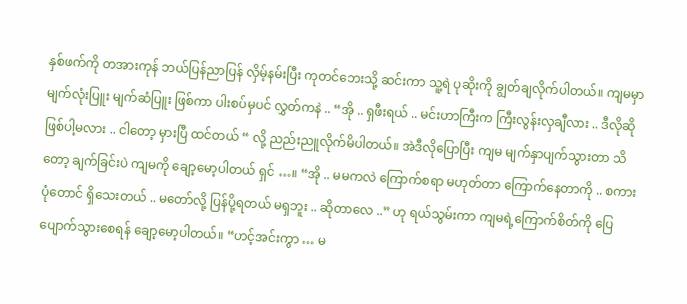နှစ်ဖက်ကို တအားကုန် ဘယ်ပြန်ညာပြန် လှိမ့်နမ်းပြီး ကုတင်ဘေးသို့ ဆင်းကာ သူ့ရဲ ပုဆိုးကို ချွတ်ချလိုက်ပါတယ်။ ကျမမှာ မျက်လုံးပြူး မျက်ဆံပြူး ဖြစ်ကာ ပါးစပ်မှပင် လွှတ်ကနဲ .. “အို .. ရှဖီးရယ် .. မင်းဟာကြီးက ကြီးလွန်းလှချီလား .. ဒီလိုဆို ဖြစ်ပါ့မလား .. ငါတော့ မှားပြီ ထင်တယ် “ လို့ ညည်းညူလိုက်မိပါတယ်။ အဲဒီလိုပြောပြီး ကျမ မျက်နှာပျက်သွားတာ သိတော့ ချက်ခြင်းပဲ ကျမကို ချော့မော့ပါတယ် ရှင် …။ “အို .. မမကလဲ ကြောက်စရာ မဟုတ်တာ ကြောက်နေတာကို .. စကားပုံတောင် ရှိသေးတယ် .. မတော်လို့ ပြန်ပို့ရတယ် မရှဘူး .. ဆိုတာလေ ..” ဟု ရယ်သွမ်းကာ ကျမရဲ့ကြောက်စိတ်ကို ပြေပျောက်သွားစေရန် ချော့မော့ပါတယ်။ “ဟင့်အင်းကွာ … မ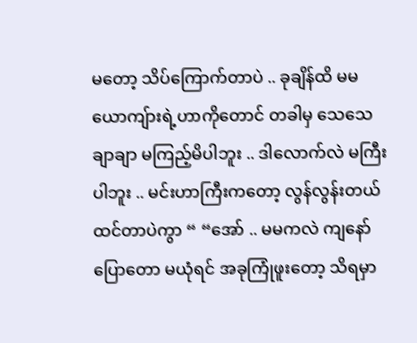မတော့ သိပ်ကြောက်တာပဲ .. ခုချိန်ထိ မမယောကျ်ားရဲ့ဟာကိုတောင် တခါမှ သေသေချာချာ မကြည့်မိပါဘူး .. ဒါလောက်လဲ မကြီးပါဘူး .. မင်းဟာကြီးကတော့ လွန်လွန်းတယ် ထင်တာပဲကွာ “ “အော် .. မမကလဲ ကျနော်ပြောတော မယုံရင် အခုကြုံဖူးတော့ သိရမှာ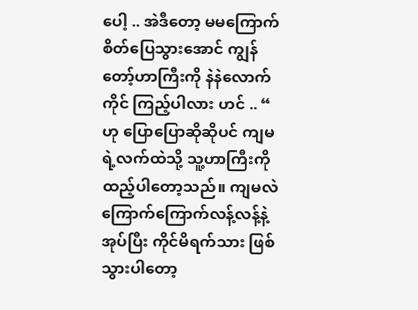ပေါ့ .. အဲဒီတော့ မမကြောက်စိတ်ပြေသွားအောင် ကျွန်တော့်ဟာကြီးကို နဲနဲလောက်ကိုင် ကြည့်ပါလား ဟင် .. “ ဟု ပြောပြောဆိုဆိုပင် ကျမရဲ့လက်ထဲသို့ သူ့ဟာကြီးကို ထည့်ပါတော့သည်။ ကျမလဲ ကြောက်ကြောက်လန့်လန့်နဲ့ အုပ်ပြီး ကိုင်မိရက်သား ဖြစ်သွားပါတော့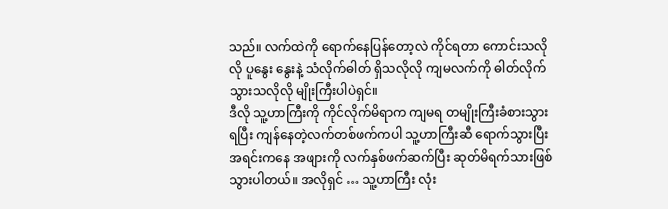သည်။ လက်ထဲကို ရောက်နေပြန်တော့လဲ ကိုင်ရတာ ကောင်းသလိုလို ပူနွေး နွေးနဲ့ သံလိုက်ဓါတ် ရှိသလိုလို ကျမလက်ကို ဓါတ်လိုက်သွားသလိုလို မျိုးကြီးပါပဲရှင်။
ဒီလို သူ့ဟာကြီးကို ကိုင်လိုက်မိရာက ကျမရ တမျိုးကြီးခံစားသွားရပြီး ကျန်နေတဲ့လက်တစ်ဖက်ကပါ သူ့ဟာကြီးဆီ ရောက်သွားပြီး အရင်းကနေ အဖျားကို လက်နှစ်ဖက်ဆက်ပြီး ဆုတ်မိရက်သားဖြစ်သွားပါတယ်။ အလိုရှင် … သူ့ဟာကြီး လုံး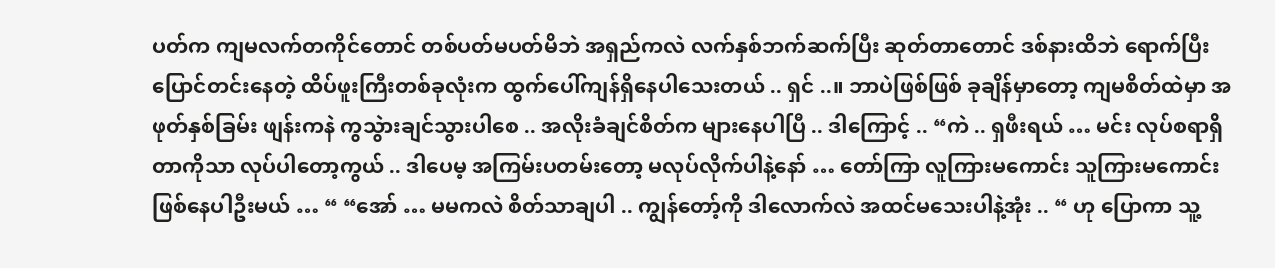ပတ်က ကျမလက်တကိုင်တောင် တစ်ပတ်မပတ်မိဘဲ အရှည်ကလဲ လက်နှစ်ဘက်ဆက်ပြီး ဆုတ်တာတောင် ဒစ်နားထိဘဲ ရောက်ပြီး ပြောင်တင်းနေတဲ့ ထိပ်ဖူးကြီးတစ်ခုလုံးက ထွက်ပေါ်ကျန်ရှိနေပါသေးတယ် .. ရှင် ..။ ဘာပဲဖြစ်ဖြစ် ခုချိန်မှာတော့ ကျမစိတ်ထဲမှာ အဖုတ်နှစ်ခြမ်း ဖျန်းကနဲ ကွသွဲားချင်သွားပါစေ .. အလိုးခံချင်စိတ်က များနေပါပြီ .. ဒါကြောင့် .. “ကဲ .. ရှဖီးရယ် … မင်း လုပ်စရာရှိတာကိုသာ လုပ်ပါတော့ကွယ် .. ဒါပေမ့ အကြမ်းပတမ်းတော့ မလုပ်လိုက်ပါနဲ့နော် … တော်ကြာ လူကြားမကောင်း သူကြားမကောင်း ဖြစ်နေပါဦးမယ် … “ “အော် … မမကလဲ စိတ်သာချပါ .. ကျွန်တော့်ကို ဒါလောက်လဲ အထင်မသေးပါနဲ့အုံး .. “ ဟု ပြောကာ သူ့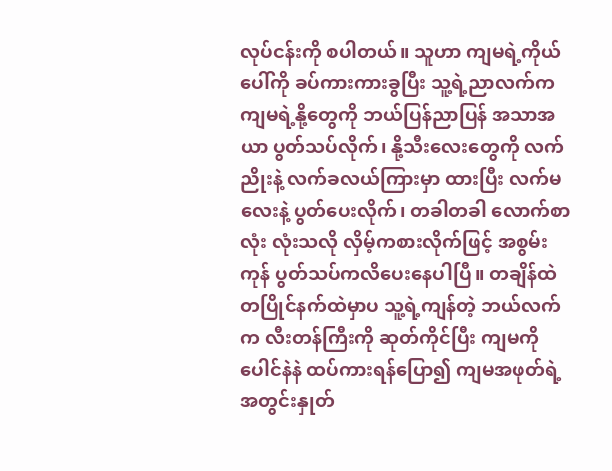လုပ်ငန်းကို စပါတယ်။ သူဟာ ကျမရဲ့ကိုယ်ပေါ်ကို ခပ်ကားကားခွပြီး သူ့ရဲ့ညာလက်က ကျမရဲ့နို့တွေကို ဘယ်ပြန်ညာပြန် အသာအယာ ပွတ်သပ်လိုက်၊ နို့သီးလေးတွေကို လက်ညိုးနဲ့ လက်ခလယ်ကြားမှာ ထားပြီး လက်မလေးနဲ့ ပွတ်ပေးလိုက်၊ တခါတခါ လောက်စာလုံး လုံးသလို လှိမ့်ကစားလိုက်ဖြင့် အစွမ်းကုန် ပွတ်သပ်ကလိပေးနေပါပြီ။ တချိန်ထဲ တပြိုင်နက်ထဲမှာပ သူ့ရဲ့ကျန်တဲ့ ဘယ်လက်က လီးတန်ကြီးကို ဆုတ်ကိုင်ပြီး ကျမကို ပေါင်နဲနဲ ထပ်ကားရန်ပြော၍ ကျမအဖုတ်ရဲ့အတွင်းနှုတ်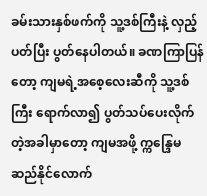ခမ်းသားနှစ်ဖက်ကို သူ့ဒစ်ကြီးနဲ့ လှည့်ပတ်ပြီး ပွတ်နေပါတယ်။ ခဏကြာပြန်တော့ ကျမရဲ့အစေ့လေးဆီကို သူ့ဒစ်ကြီး ရောက်လာ၍ ပွတ်သပ်ပေးလိုက်တဲ့အခါမှာတော့ ကျမအဖို့ က္ကန္ဒြေမဆည်နိုင်လောက်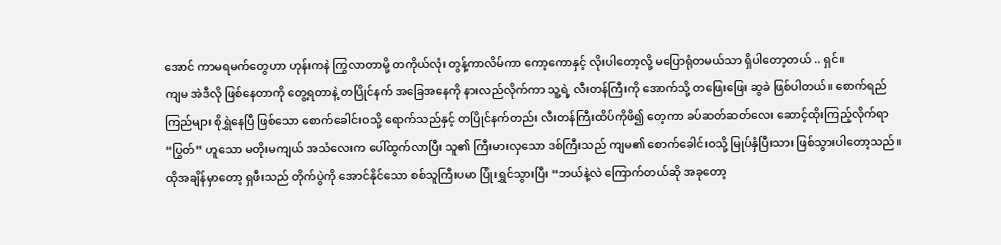အောင် ကာမရမက်တွေဟာ ဟုန်းကနဲ ကြွလာတာမို့ တကိုယ်လုံး တွန့်ကာလိမ်ကာ ကော့ကောနှင့် လိုးပါတော့လို့ မပြောရုံတမယ်သာ ရှိပါတော့တယ် .. ရှင်။
ကျမ အဲဒီလို ဖြစ်နေတာကို တွေ့ရတာနဲ့ တပြိုင်နက် အခြေအနေကို နားလည်လိုက်ကာ သူ့ရဲ့ လီးတန်ကြီးကို အောက်သို့ တဖြေးဖြေး ဆွခဲ ဖြစ်ပါတယ်။ စောက်ရည်ကြည်များ စိုရွှဲနေပြီ ဖြစ်သော စောက်ခေါင်းဝသို့ ရောက်သည်နှင့် တပြိုင်နက်တည်း လီးတန်ကြီးထိပ်ကိုဖိ၍ တေ့ကာ ခပ်ဆတ်ဆတ်လေး ဆောင့်ထိုးကြည့်လိုက်ရာ “ပြွတ်” ဟူသော မတိုးမကျယ် အသံလေးက ပေါ်ထွက်လာပြီး သူ၏ ကြီးမားလှသော ဒစ်ကြီးသည် ကျမ၏ စောက်ခေါင်းဝသို့ မြုပ်နှံပြီးသား ဖြစ်သွားပါတော့သည်။ ထိုအချိန်မှာတော့ ရှဖီးသည် တိုက်ပွဲကို အောင်နိုင်သော စစ်သူကြီးပမာ ပြုံးရွှင်သွားပြီး “ဘယ်နဲ့လဲ ကြောက်တယ်ဆို အခုတော့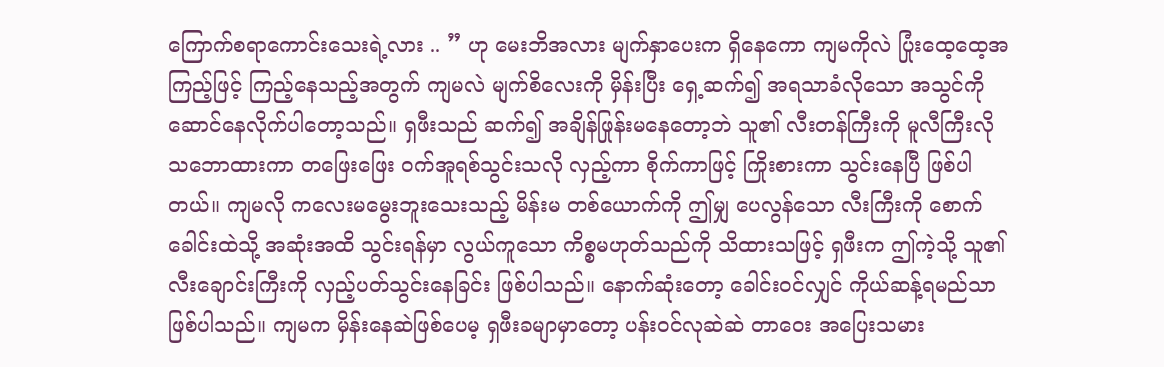ကြောက်စရာကောင်းသေးရဲ့လား .. ” ဟု မေးဘိအလား မျက်နှာပေးက ရှိနေကော ကျမကိုလဲ ပြုံးထေ့ထေ့အကြည့်ဖြင့် ကြည့်နေသည့်အတွက် ကျမလဲ မျက်စိလေးကို မှိန်းပြီး ရှေ့ဆက်၍ အရသာခံလိုသော အသွင်ကို ဆောင်နေလိုက်ပါတော့သည်။ ရှဖီးသည် ဆက်၍ အချိန်ဖြုန်းမနေတော့ဘဲ သူ၏ လီးတန်ကြီးကို မူလီကြီးလို သဘောထားကာ တဖြေးဖြေး ဝက်အူရစ်သွင်းသလို လှည့်ကာ စိုက်ကာဖြင့် ကြိုးစားကာ သွင်းနေပြီ ဖြစ်ပါတယ်။ ကျမလို ကလေးမမွေးဘူးသေးသည့် မိန်းမ တစ်ယောက်ကို ဤမျှ ပေလွန်သော လီးကြီးကို စောက်ခေါင်းထဲသို့ အဆုံးအထိ သွင်းရန်မှာ လွယ်ကူသော ကိစ္စမဟုတ်သည်ကို သိထားသဖြင့် ရှဖီးက ဤကဲ့သို့ သူ၏ လီးချောင်းကြီးကို လှည့်ပတ်သွင်းနေခြင်း ဖြစ်ပါသည်။ နောက်ဆုံးတော့ ခေါင်းဝင်လျှင် ကိုယ်ဆန့်ရမည်သာ ဖြစ်ပါသည်။ ကျမက မှိန်းနေဆဲဖြစ်ပေမ့ ရှဖီးခမျာမှာတော့ ပန်းဝင်လုဆဲဆဲ တာဝေး အပြေးသမား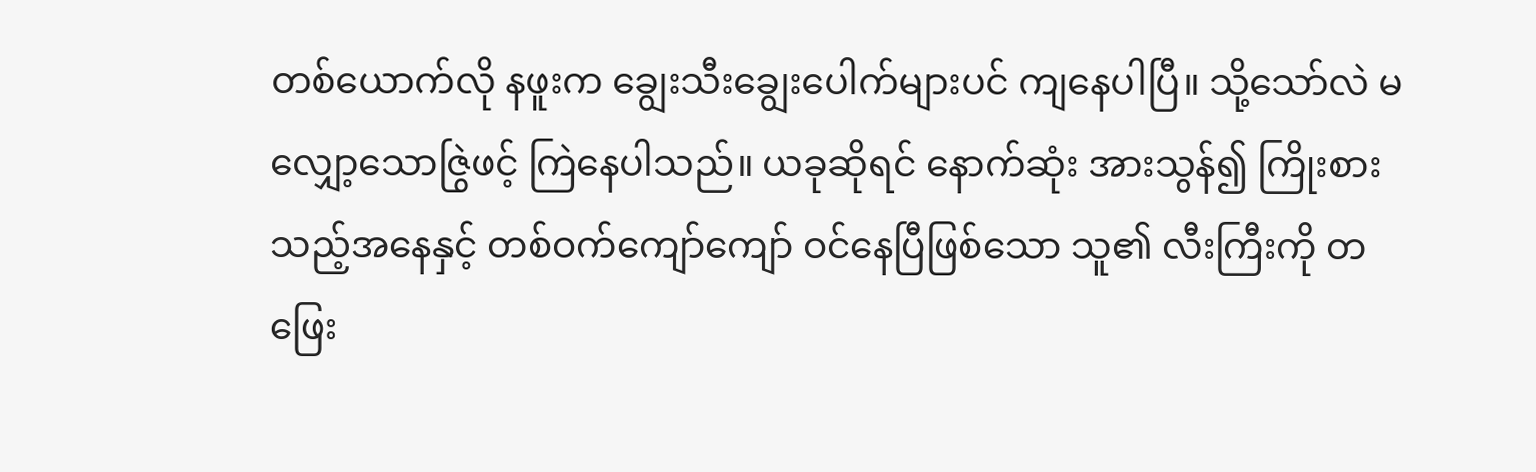တစ်ယောက်လို နဖူးက ချွေးသီးချွေးပေါက်များပင် ကျနေပါပြီ။ သို့သော်လဲ မလျှော့သောဇြွဲဖင့် ကြဲနေပါသည်။ ယခုဆိုရင် နောက်ဆုံး အားသွန်၍ ကြိုးစားသည့်အနေနှင့် တစ်ဝက်ကျော်ကျော် ဝင်နေပြီဖြစ်သော သူ၏ လီးကြီးကို တဖြေး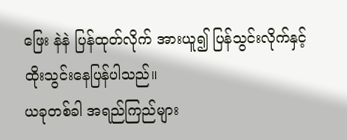ဖြေး နဲနဲ ပြန်ထုတ်လိုက် အားယူ၍ ပြန်သွင်းလိုက်နှင့် ထိုးသွင်းနေပြန်ပါသည်။
ယခုတစ်ခါ အရည်ကြည်များ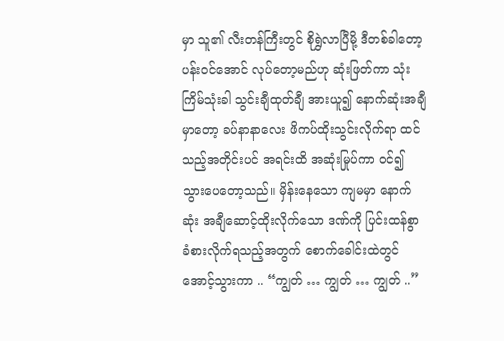မှာ သူ၏ လီးတန်ကြီးတွင် စိုရွှဲလာပြီမို့ ဒီတစ်ခါတော့ ပန်းဝင်အောင် လုပ်တော့မည်ဟု ဆုံးဖြတ်ကာ သုံးကြိမ်သုံးခါ သွင်းချီထုတ်ချီ အားယူ၍ နောက်ဆုံးအချီမှာတော့ ခပ်နာနာလေး ဖိကပ်ထိုးသွင်းလိုက်ရာ ထင်သည့်အတိုင်းပင် အရင်းထိ အဆုံးမြုပ်ကာ ဝင်၍ သွားပေတော့သည်။ မှိန်းနေသော ကျမမှာ နောက်ဆုံး အချီဆောင့်ထိုးလိုက်သော ဒဏ်ကို ပြင်းထန်စွာ ခံစားလိုက်ရသည့်အတွက် စောက်ခေါင်းထဲတွင် အောင့်သွားကာ .. “ကျွတ် … ကျွတ် … ကျွတ် ..”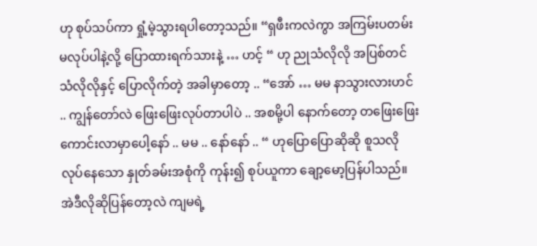ဟု စုပ်သပ်ကာ ရှုံ့မဲ့သွားရပါတော့သည်။ “ရှဖီးကလဲကွာ အကြမ်းပတမ်း မလုပ်ပါနဲ့လို့ ပြောထားရက်သားနဲ့ … ဟင့် “ ဟု ညုသံလိုလို အပြစ်တင်သံလိုလိုနှင့် ပြောလိုက်တဲ့ အခါမှာတော့ .. “အော် … မမ နာသွားလားဟင် .. ကျွန်တော်လဲ ဖြေးဖြေးလုပ်တာပါပဲ .. အစမို့ပါ နောက်တော့ တဖြေးဖြေး ကောင်းလာမှာပေါ့နော် .. မမ .. နော်နော် .. “ ဟုပြောပြောဆိုဆို စူသလို လုပ်နေသော နှုတ်ခမ်းအစုံကို ကုန်း၍ စုပ်ယူကာ ချော့မော့ပြန်ပါသည်။ အဲဒီလိုဆိုပြန်တော့လဲ ကျမရဲ့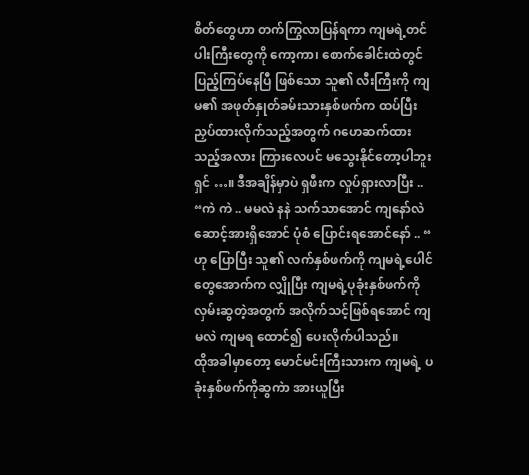စိတ်တွေဟာ တက်ကြွလာပြန်ရကာ ကျမရဲ့တင်ပါးကြီးတွေကို ကော့ကာ၊ စောက်ခေါင်းထဲတွင် ပြည့်ကြပ်နေပြီ ဖြစ်သော သူ၏ လီးကြီးကို ကျမ၏ အဖုတ်နှုတ်ခမ်းသားနှစ်ဖက်က ထပ်ပြီးညှပ်ထားလိုက်သည့်အတွက် ဂဟေဆက်ထားသည့်အလား ကြားလေပင် မသွေးနိုင်တော့ပါဘူး ရှင် …။ ဒီအချိန်မှာပဲ ရှဖီးက လှုပ်ရှားလာပြီး .. “ကဲ ကဲ .. မမလဲ နနဲ သက်သာအောင် ကျနော်လဲ ဆောင့်အားရှိအောင် ပုံစံ ပြောင်းရအောင်နော် .. “ ဟု ပြောပြီး သူ၏ လက်နှစ်ဖက်ကို ကျမရဲ့ပေါင်တွေအောက်က လျှိုပြီး ကျမရဲ့ပုခုံးနှစ်ဖက်ကို လှမ်းဆွတဲ့အတွက် အလိုက်သင့်ဖြစ်ရအောင် ကျမလဲ ကျမရ ထောင်၍ ပေးလိုက်ပါသည်။
ထိုအခါမှာတော့ မောင်မင်းကြီးသားက ကျမရဲ့ ပခုံးနှစ်ဖက်ကိုဆွကဲာ အားယူပြီး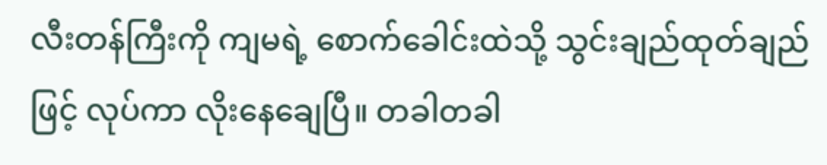လီးတန်ကြီးကို ကျမရဲ့ စောက်ခေါင်းထဲသို့ သွင်းချည်ထုတ်ချည်ဖြင့် လုပ်ကာ လိုးနေချေပြီ။ တခါတခါ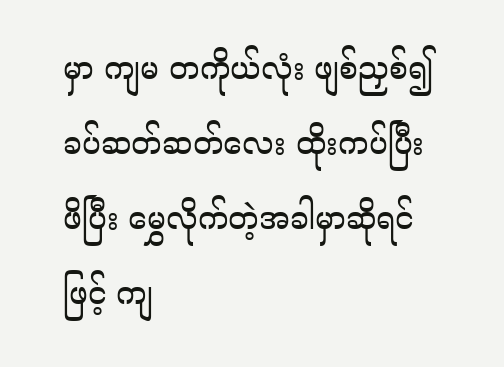မှာ ကျမ တကိုယ်လုံး ဖျစ်ညှစ်၍ ခပ်ဆတ်ဆတ်လေး ထိုးကပ်ပြီး ဖိပြီး မွှေလိုက်တဲ့အခါမှာဆိုရင်ဖြင့် ကျ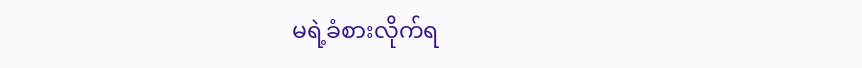မရဲ့ခံစားလိုက်ရ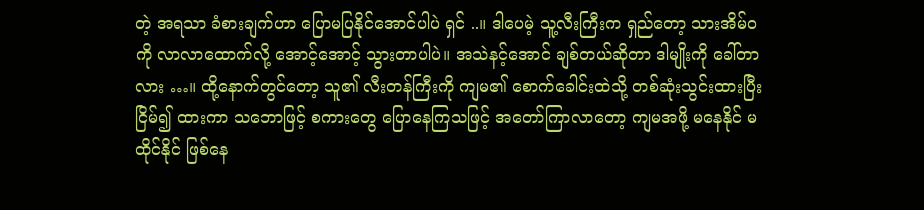တဲ့ အရသာ ခံစားချက်ဟာ ပြောမပြနိုင်အောင်ပါပဲ ရှင် ..။ ဒါပေမဲ့ သူ့လီးကြီးက ရှည်တော့ သားအိမ်ဝကို လာလာထောက်လို့ အောင့်အောင့် သွားတာပါပဲ။ အသဲနင့်အောင် ချစ်တယ်ဆိုတာ ဒါမျိုးကို ခေါ်တာလား …။ ထို့နောက်တွင်တော့ သူ၏ လီးတန်ကြီးကို ကျမ၏ စောက်ခေါင်းထဲသို့ တစ်ဆုံးသွင်းထားပြီး ငြိမ်၍ ထားကာ သဘောဖြင့် စကားတွေ ပြောနေကြသဖြင့် အတော်ကြာလာတော့ ကျမအဖို့ မနေနိုင် မထိုင်နိုင် ဖြစ်နေ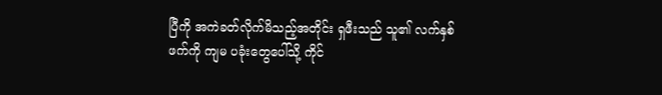ပြီကို အကဲခတ်လိုက်မိသည့်အတိုင်း ရှဖီးသည် သူ၏ လက်နှစ်ဖက်ကို ကျမ ပခုံးတွေပေါ်သို့ ကိုင်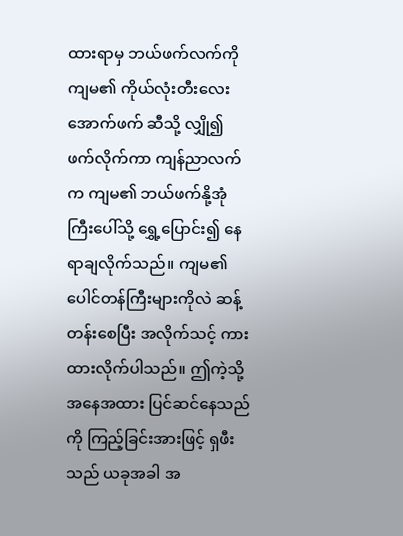ထားရာမှ ဘယ်ဖက်လက်ကို ကျမ၏ ကိုယ်လုံးတီးလေးအောက်ဖက် ဆီသို့ လျှို၍ ဖက်လိုက်ကာ ကျန်ညာလက်က ကျမ၏ ဘယ်ဖက်နို့အုံကြီးပေါ်သို့ ရွှေ့ပြောင်း၍ နေရာချလိုက်သည်။ ကျမ၏ ပေါင်တန်ကြီးများကိုလဲ ဆန့်တန်းစေပြီး အလိုက်သင့် ကားထားလိုက်ပါသည်။ ဤကဲ့သို့ အနေအထား ပြင်ဆင်နေသည်ကို ကြည့်ခြင်းအားဖြင့် ရှဖီးသည် ယခုအခါ အ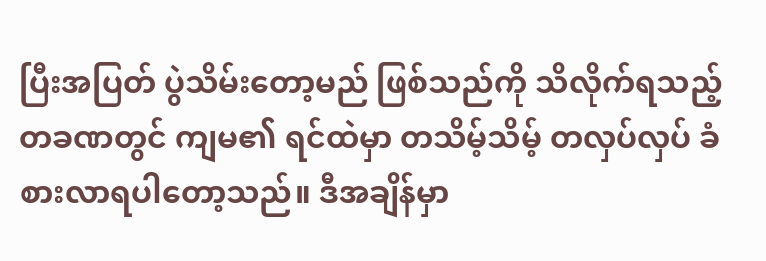ပြီးအပြတ် ပွဲသိမ်းတော့မည် ဖြစ်သည်ကို သိလိုက်ရသည့် တခဏတွင် ကျမ၏ ရင်ထဲမှာ တသိမ့်သိမ့် တလှပ်လှပ် ခံစားလာရပါတော့သည်။ ဒီအချိန်မှာ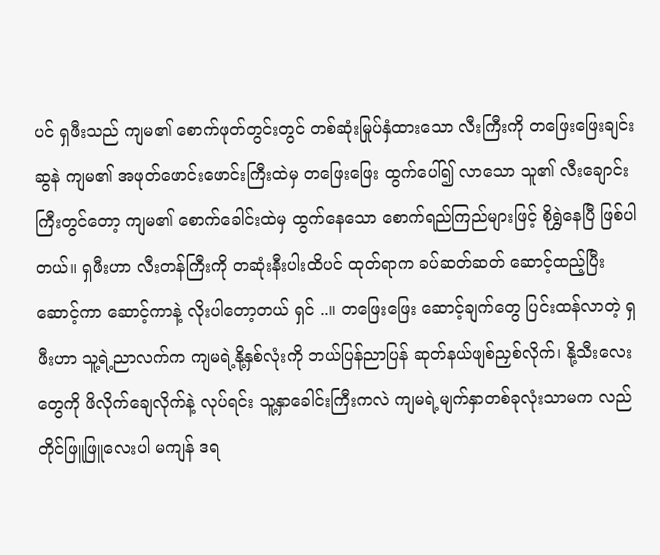ပင် ရှဖီးသည် ကျမ၏ စောက်ဖုတ်တွင်းတွင် တစ်ဆုံးမြုပ်နှံထားသော လီးကြီးကို တဖြေးဖြေးချင်း ဆွနဲ ကျမ၏ အဖုတ်ဖောင်းဖောင်းကြီးထဲမှ တဖြေးဖြေး ထွက်ပေါ်၍ လာသော သူ၏ လီးချောင်းကြီးတွင်တော့ ကျမ၏ စောက်ခေါင်းထဲမှ ထွက်နေသော စောက်ရည်ကြည်များဖြင့် စိုရွှဲနေပြီ ဖြစ်ပါတယ်။ ရှဖီးဟာ လီးတန်ကြီးကို တဆုံးနီးပါးထိပင် ထုတ်ရာက ခပ်ဆတ်ဆတ် ဆောင့်ထည့်ပြီး ဆောင့်ကာ ဆောင့်ကာနဲ့ လိုးပါတော့တယ် ရှင် ..။ တဖြေးဖြေး ဆောင့်ချက်တွေ ပြင်းထန်လာတဲ့ ရှဖီးဟာ သူ့ရဲ့ညာလက်က ကျမရဲ့နို့နှစ်လုံးကို ဘယ်ပြန်ညာပြန် ဆုတ်နယ်ဖျစ်ညှစ်လိုက်၊ နို့သီးလေးတွေကို ဖိလိုက်ချေလိုက်နဲ့ လုပ်ရင်း သူ့နှာခေါင်းကြီးကလဲ ကျမရဲ့မျက်နှာတစ်ခုလုံးသာမက လည်တိုင်ဖြူဖြူလေးပါ မကျန် ဒရ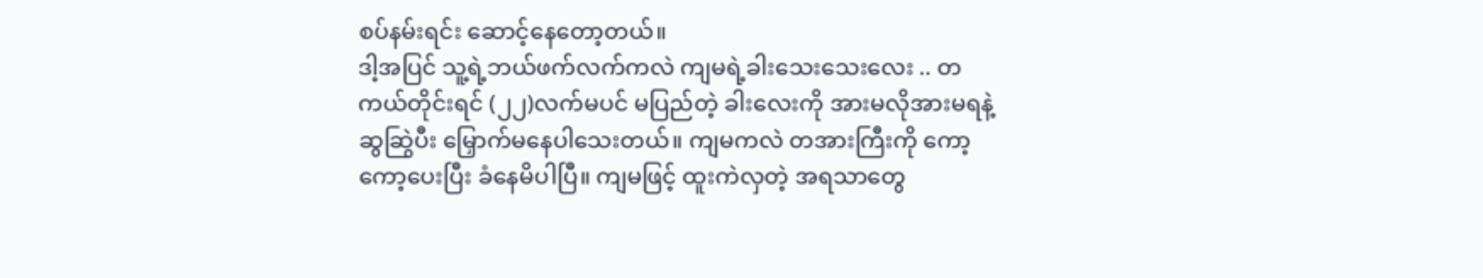စပ်နမ်းရင်း ဆောင့်နေတော့တယ်။
ဒါ့အပြင် သူ့ရဲ့ဘယ်ဖက်လက်ကလဲ ကျမရဲ့ခါးသေးသေးလေး .. တကယ်တိုင်းရင် (၂၂)လက်မပင် မပြည်တဲ့ ခါးလေးကို အားမလိုအားမရနဲ့ ဆွဆြွဲပီး မြှောက်မနေပါသေးတယ်။ ကျမကလဲ တအားကြီးကို ကော့ကော့ပေးပြီး ခံနေမိပါပြီ။ ကျမဖြင့် ထူးကဲလှတဲ့ အရသာတွေ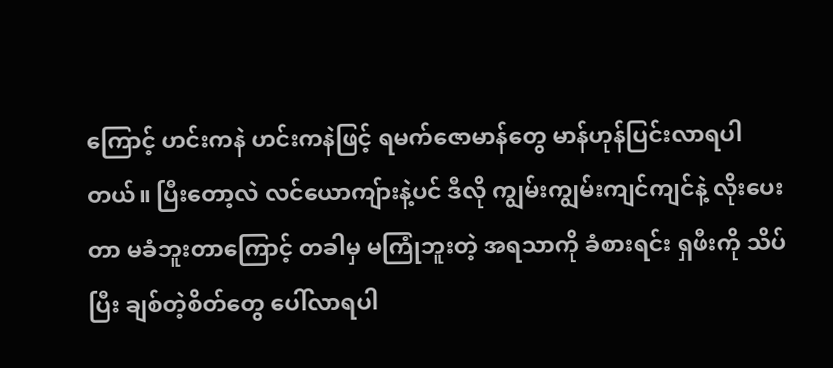ကြောင့် ဟင်းကနဲ ဟင်းကနဲဖြင့် ရမက်ဇောမာန်တွေ မာန်ဟုန်ပြင်းလာရပါတယ်။ ပြီးတော့လဲ လင်ယောကျ်ားနဲ့ပင် ဒီလို ကျွမ်းကျွမ်းကျင်ကျင်နဲ့ လိုးပေးတာ မခံဘူးတာကြောင့် တခါမှ မကြုံဘူးတဲ့ အရသာကို ခံစားရင်း ရှဖီးကို သိပ်ပြီး ချစ်တဲ့စိတ်တွေ ပေါ်လာရပါ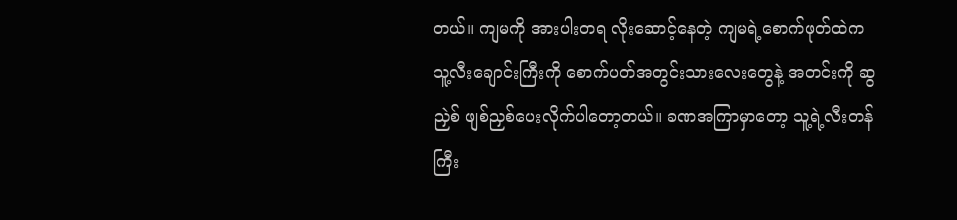တယ်။ ကျမကို အားပါးတရ လိုးဆောင့်နေတဲ့ ကျမရဲ့စောက်ဖုတ်ထဲက သူ့လီးချောင်းကြီးကို စောက်ပတ်အတွင်းသားလေးတွေနဲ့ အတင်းကို ဆွညှဲစ် ဖျစ်ညှစ်ပေးလိုက်ပါတော့တယ်။ ခဏအကြာမှာတော့ သူ့ရဲ့လီးတန်ကြီး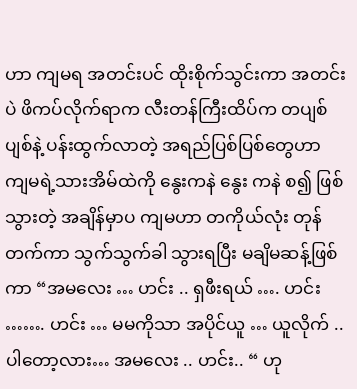ဟာ ကျမရ အတင်းပင် ထိုးစိုက်သွင်းကာ အတင်းပဲ ဖိကပ်လိုက်ရာက လီးတန်ကြီးထိပ်က တပျစ်ပျစ်နဲ့ ပန်းထွက်လာတဲ့ အရည်ပြစ်ပြစ်တွေဟာ ကျမရဲ့သားအိမ်ထဲကို နွေးကနဲ နွေး ကနဲ စ၍ ဖြစ်သွားတဲ့ အချိန်မှာပ ကျမဟာ တကိုယ်လုံး တုန်တက်ကာ သွက်သွက်ခါ သွားရပြီး မချိမဆန့်ဖြစ်ကာ “အမလေး … ဟင်း .. ရှဖီးရယ် …. ဟင်း ……. ဟင်း … မမကိုသာ အပိုင်ယူ … ယူလိုက် .. ပါတော့လား… အမလေး .. ဟင်း.. “ ဟု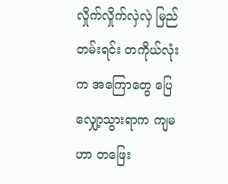လှိုက်လှိုက်လှဲလှဲ မြည်တမ်းရင်း တကိုယ်လုံးက အကြောတွေ ပြေလျှော့သွားရာက ကျမဟာ တဖြေး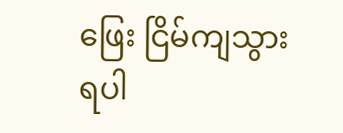ဖြေး ငြိမ်ကျသွားရပါ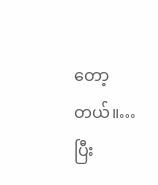တော့တယ်။…ပြီး